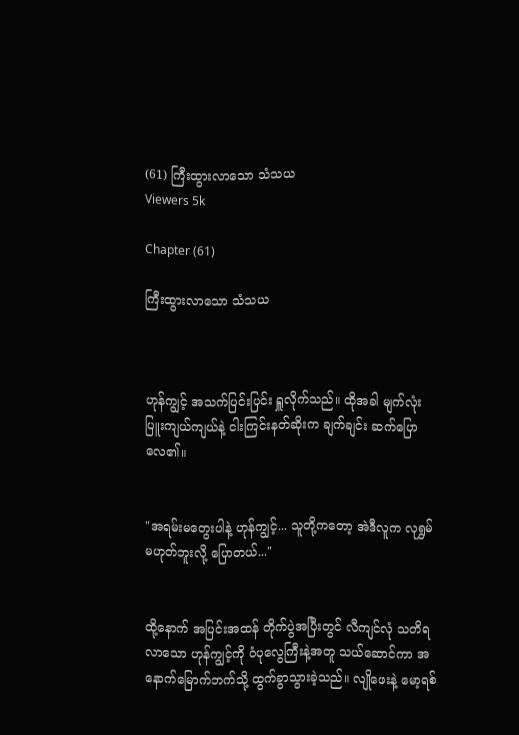(61) ကြီးထွားလာသော သံသယ
Viewers 5k

Chapter (61)

ကြီးထွားလာသော သံသယ



ဟုန်ကျွင့် အသက်ပြင်းပြင်း ရှူလိုက်သည်။ ထိုအခါ မျက်လုံးပြူးကျယ်ကျယ်နဲ့ ငါးကြင်းနတ်ဆိုးက ချက်ချင်း ဆက်ပြောလေ၏။


"အရမ်းမတွေးပါနဲ့ ဟုန်ကျွင့်... သူတို့ကတော့ အဲဒီလူက လုရွှမ် မဟုတ်ဘူးလို့ ပြောတယ်..."


ထို့နောက် အပြင်းအထန် တိုက်ပွဲအပြီးတွင် လီကျင်လုံ သတိရလာသော ဟုန်ကျွင့်ကို ဝံပုလွေကြီးနဲ့အတူ သယ်ဆောင်ကာ အနောက်မြောက်ဘက်သို့ ထွက်ခွာသွားခဲ့သည်။ လျိုဖေးနဲ့ မော့ရစ်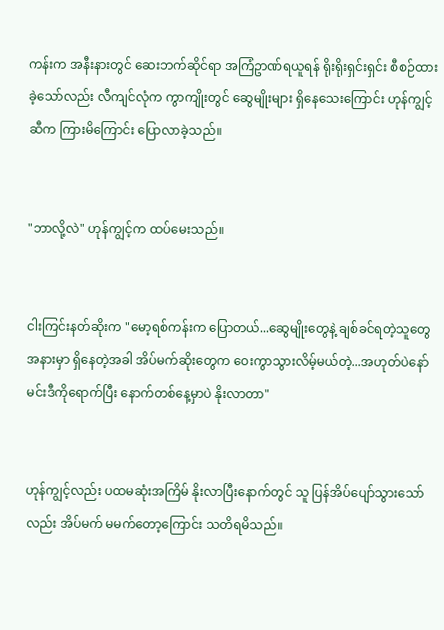ကန်းက အနီးနားတွင် ဆေးဘက်ဆိုင်ရာ အကြံဥာဏ်ရယူရန် ရိုးရိုးရှင်းရှင်း စီစဉ်ထားခဲ့သော်လည်း လီကျင်လုံက ကွာကျိုးတွင် ဆွေမျိုးများ ရှိနေသေးကြောင်း ဟုန်ကျွင့်ဆီက ကြားမိကြောင်း ပြောလာခဲ့သည်။


"ဘာလို့လဲ" ဟုန်ကျွင့်က ထပ်မေးသည်။


ငါးကြင်းနတ်ဆိုးက "မော့ရစ်ကန်းက ပြောတယ်...ဆွေမျိုးတွေနဲ့ ချစ်ခင်ရတဲ့သူတွေ အနားမှာ ရှိနေတဲ့အခါ အိပ်မက်ဆိုးတွေက ဝေးကွာသွားလိမ့်မယ်တဲ့...အဟုတ်ပဲနော် မင်းဒီကိုရောက်ပြီး နောက်တစ်နေ့မှာပဲ နိုးလာတာ"


ဟုန်ကျွင့်လည်း ပထမဆုံးအကြိမ် နိုးလာပြီးနောက်တွင် သူ ပြန်အိပ်ပျော်သွားသော်လည်း အိပ်မက် မမက်တော့ကြောင်း သတိရမိသည်။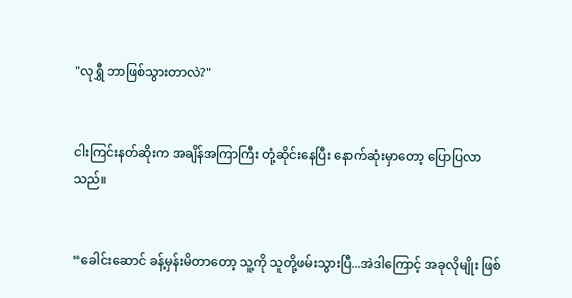"လုရွှီ ဘာဖြစ်သွားတာလဲ?"


ငါးကြင်းနတ်ဆိုးက အချိန်အကြာကြီး တုံ့ဆိုင်းနေပြီး နောက်ဆုံးမှာတော့ ပြောပြလာသည်။


“ခေါင်းဆောင် ခန့်မှန်းမိတာတော့ သူ့ကို သူတို့ဖမ်းသွားပြီ...အဲဒါကြောင့် အခုလိုမျိုး ဖြစ်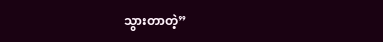သွားတာတဲ့”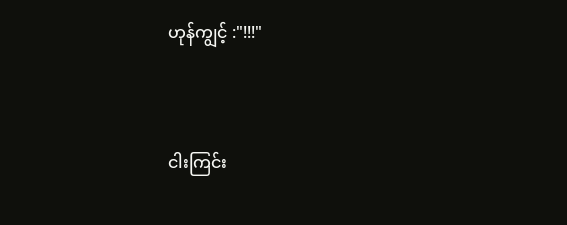ဟုန်ကျွင့် :"!!!"


ငါးကြင်း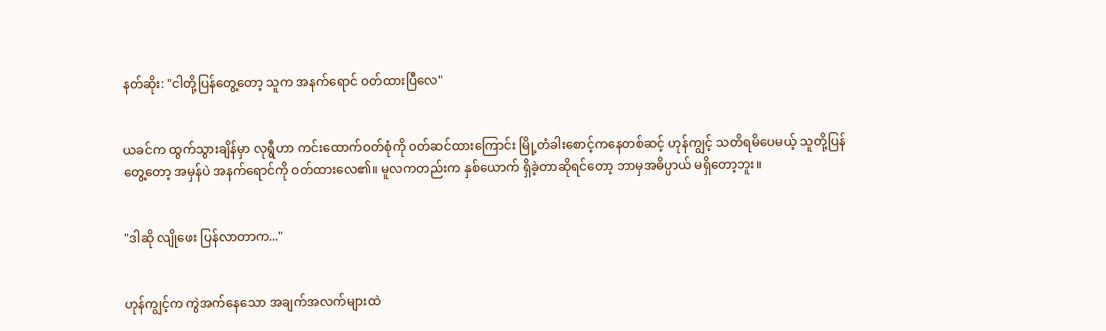နတ်ဆိုး: "ငါတို့ပြန်တွေ့တော့ သူက အနက်ရောင် ဝတ်ထားပြီလေ"


ယခင်က ထွက်သွားချိန်မှာ လုရွီဟာ ကင်းထောက်ဝတ်စုံကို ၀တ်ဆင်ထားကြောင်း မြို့တံခါးစောင့်ကနေတစ်ဆင့် ဟုန်ကျွင့် သတိရမိပေမယ့် သူတို့ပြန်တွေ့တော့ အမှန်ပဲ အနက်ရောင်ကို ဝတ်ထားလေ၏။ မူလကတည်းက နှစ်ယောက် ရှိခဲ့တာဆိုရင်တော့ ဘာမှအဓိပ္ပာယ် မရှိတော့ဘူး။


"ဒါဆို လျိုဖေး ပြန်လာတာက..."


ဟုန်ကျွင့်က ကွဲအက်နေသော အချက်အလက်များထဲ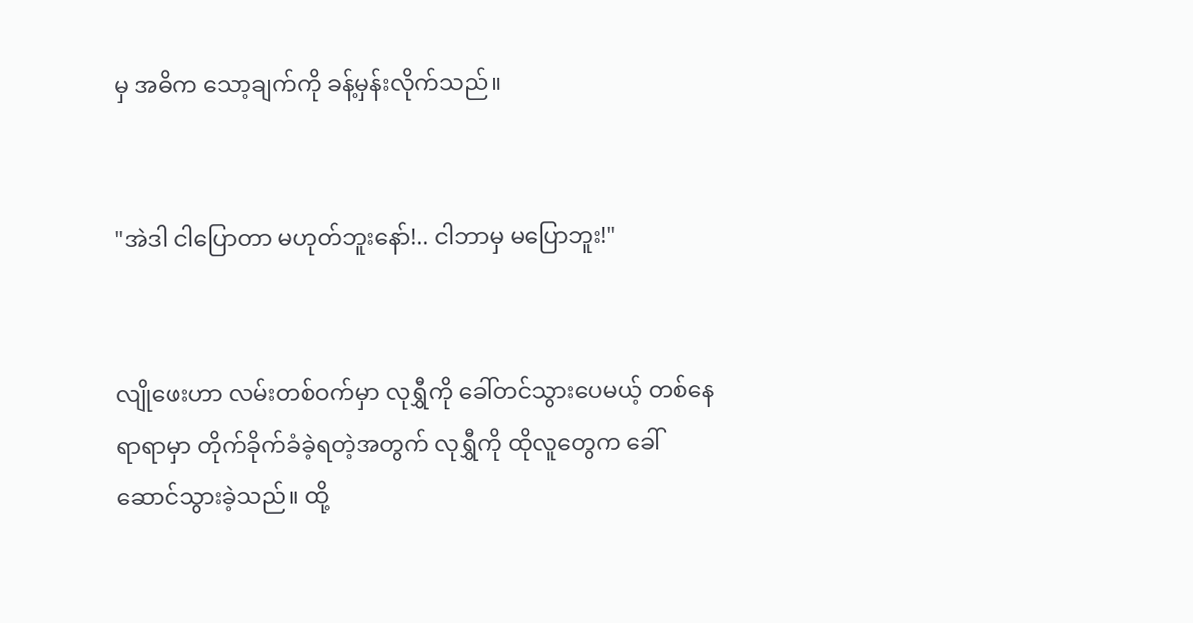မှ အဓိက သော့ချက်ကို ခန့်မှန်းလိုက်သည်။


"အဲဒါ ငါပြောတာ မဟုတ်ဘူးနော်!.. ငါဘာမှ မပြောဘူး!"


လျိုဖေးဟာ လမ်းတစ်ဝက်မှာ လုရွှီကို ခေါ်တင်သွားပေမယ့် တစ်နေရာရာမှာ တိုက်ခိုက်ခံခဲ့ရတဲ့အတွက် လုရွှီကို ထိုလူတွေက ခေါ်ဆောင်သွားခဲ့သည်။ ထို့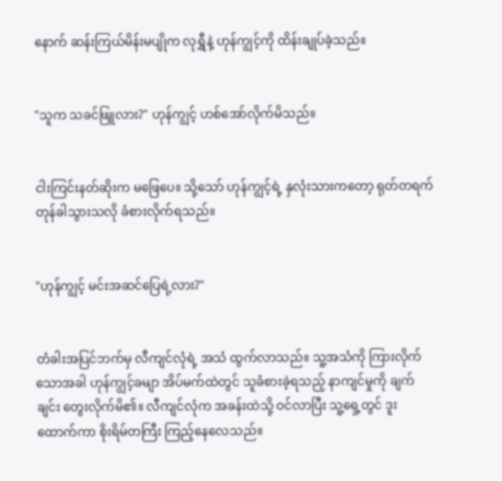နောက် ဆန်းကြယ်မိန်းမပျိုက လုရွှီနဲ့ ဟုန်ကျွင့်ကို ထိန်းချုပ်ခဲ့သည်။


"သူက သခင်ဖြူလား?" ဟုန်ကျွင့် ဟစ်အော်လိုက်မိသည်။


ငါးကြင်းနတ်ဆိုးက မဖြေပေ။ သို့သော် ဟုန်ကျွင့်ရဲ့ နှလုံးသားကတော့ ရုတ်တရက် တုန်ခါသွားသလို ခံစားလိုက်ရသည်။


"ဟုန်ကျွင့် မင်းအဆင်ပြေရဲ့လား?"


တံခါးအပြင်ဘက်မှ လီကျင်လုံရဲ့ အသံ ထွက်လာသည်။ သူ့အသံကို ကြားလိုက်သောအခါ ဟုန်ကျွင့်ခမျာ အိပ်မက်ထဲတွင် သူခံစားခဲ့ရသည့် နာကျင်မှုကို ချက်ချင်း တွေးလိုက်မိ၏။ လီကျင်လုံက အခန်းထဲသို့ ဝင်လာပြီး သူ့ရှေ့တွင် ဒူးထောက်ကာ စိုးရိမ်တကြီး ကြည့်နေလေသည်။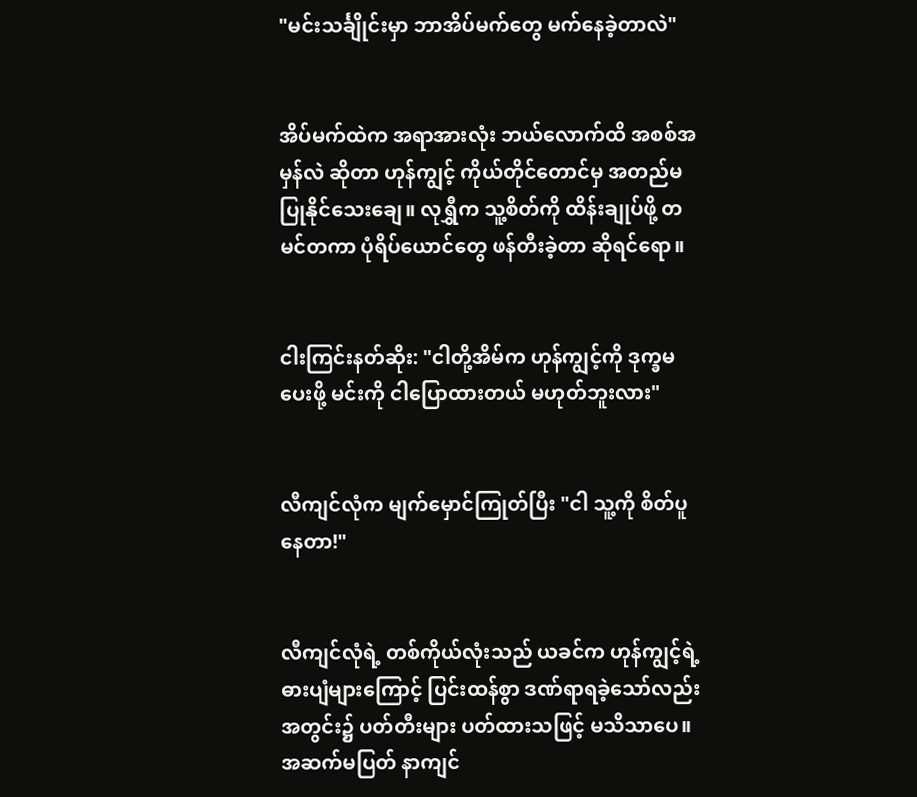"မင်းသင်္ချိုင်းမှာ ဘာအိပ်မက်တွေ မက်နေခဲ့တာလဲ"


အိပ်မက်ထဲက အရာအားလုံး ဘယ်လောက်ထိ အစစ်အမှန်လဲ ဆိုတာ ဟုန်ကျွင့် ကိုယ်တိုင်တောင်မှ အတည်မပြုနိုင်သေးချေ။ လုရွှီက သူ့စိတ်ကို ထိန်းချုပ်ဖို့ တမင်တကာ ပုံရိပ်ယောင်တွေ ဖန်တီးခဲ့တာ ဆိုရင်ရော။


ငါးကြင်းနတ်ဆိုး: "ငါတို့အိမ်က ဟုန်ကျွင့်ကို ဒုက္ခမပေးဖို့ မင်းကို ငါပြောထားတယ် မဟုတ်ဘူးလား"


လီကျင်လုံက မျက်မှောင်ကြုတ်ပြီး "ငါ သူ့ကို စိတ်ပူနေတာ!"


လီကျင်လုံရဲ့ တစ်ကိုယ်လုံးသည် ယခင်က ဟုန်ကျွင့်ရဲ့ဓားပျံများကြောင့် ပြင်းထန်စွာ ဒဏ်ရာရခဲ့သော်လည်း အတွင်း၌ ပတ်တီးများ ပတ်ထားသဖြင့် မသိသာပေ။ အဆက်မပြတ် နာကျင်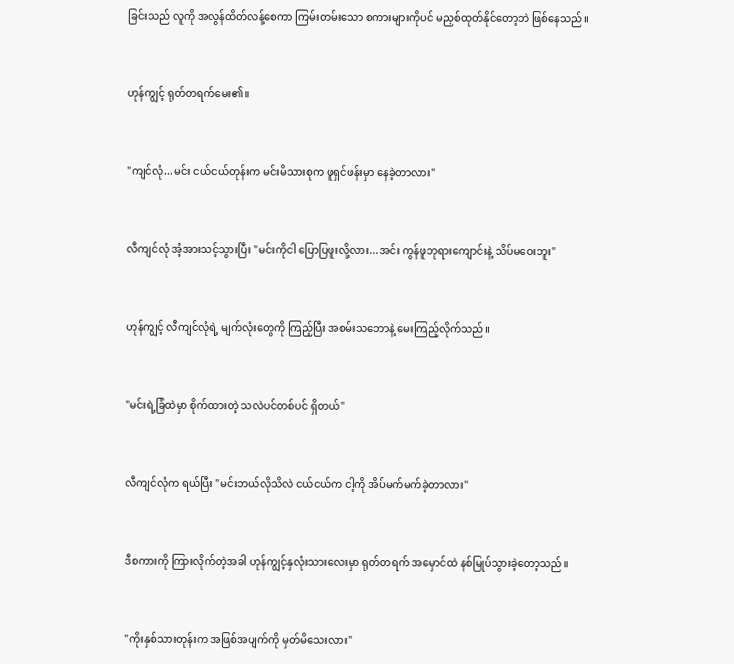ခြင်းသည် လူကို အလွန်ထိတ်လန့်စေကာ ကြမ်းတမ်းသော စကားများကိုပင် မညှစ်ထုတ်နိုင်တော့ဘဲ ဖြစ်နေသည်။


ဟုန်ကျွင့် ရုတ်တရက်မေး၏။


"ကျင်လုံ...မင်း ငယ်ငယ်တုန်းက မင်းမိသားစုက ဖူရှင်ဖန်းမှာ နေခဲ့တာလား"


လီကျင်လုံ အံ့အားသင့်သွားပြီး "မင်းကိုငါ ပြောပြဖူးလို့လား...အင်း ကွန်ဖူဘုရားကျောင်းနဲ့ သိပ်မဝေးဘူး"


ဟုန်ကျွင့် လီကျင်လုံရဲ့ မျက်လုံးတွေကို ကြည့်ပြီး အစမ်းသဘောနဲ့ မေးကြည့်လိုက်သည်။


"မင်းရဲ့ခြံထဲမှာ စိုက်ထားတဲ့ သလဲပင်တစ်ပင် ရှိတယ်"


လီကျင်လုံက ရယ်ပြီး "မင်းဘယ်လိုသိလဲ ငယ်ငယ်က ငါ့ကို အိပ်မက်မက်ခဲ့တာလား"


ဒီစကားကို ကြားလိုက်တဲ့အခါ ဟုန်ကျွင့်နှလုံးသားလေးမှာ ရုတ်တရက် အမှောင်ထဲ နစ်မြုပ်သွားခဲ့တော့သည်။


"ကိုးနှစ်သားတုန်းက အဖြစ်အပျက်ကို မှတ်မိသေးလား"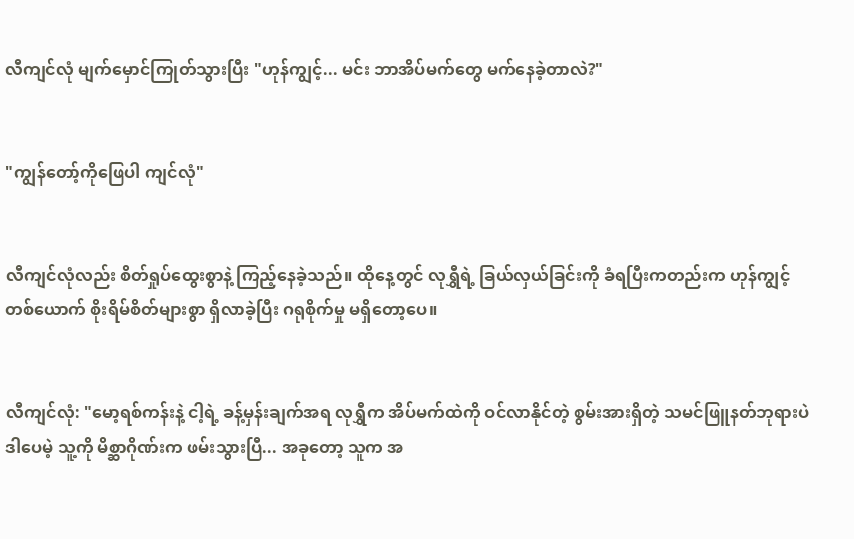လီကျင်လုံ မျက်မှောင်ကြုတ်သွားပြီး "ဟုန်ကျွင့်... မင်း ဘာအိပ်မက်တွေ မက်နေခဲ့တာလဲ?"


"ကျွန်တော့်ကိုဖြေပါ ကျင်လုံ"


လီကျင်လုံလည်း စိတ်ရှုပ်ထွေးစွာနဲ့ ကြည့်နေခဲ့သည်။ ထိုနေ့တွင် လုရွှီရဲ့ ခြယ်လှယ်ခြင်းကို ခံရပြီးကတည်းက ဟုန်ကျွင့်တစ်ယောက် စိုးရိမ်စိတ်များစွာ ရှိလာခဲ့ပြီး ဂရုစိုက်မှု မရှိတော့ပေ။


လီကျင်လုံ: "မော့ရစ်ကန်းနဲ့ ငါ့ရဲ့ ခန့်မှန်းချက်အရ လုရွှီက အိပ်မက်ထဲကို ဝင်လာနိုင်တဲ့ စွမ်းအားရှိတဲ့ သမင်ဖြူနတ်ဘုရားပဲ ဒါပေမဲ့ သူ့ကို မိစ္ဆာဂိုဏ်းက ဖမ်းသွားပြီ... အခုတော့ သူက အ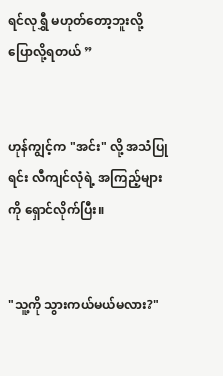ရင်လုရွှီ မဟုတ်တော့ဘူးလို့ ပြောလို့ရတယ် ”


ဟုန်ကျွင့်က "အင်း" လို့ အသံပြုရင်း လီကျင်လုံရဲ့ အကြည့်များကို ရှောင်လိုက်ပြီး။


"သူ့ကို သွားကယ်မယ်မလား?"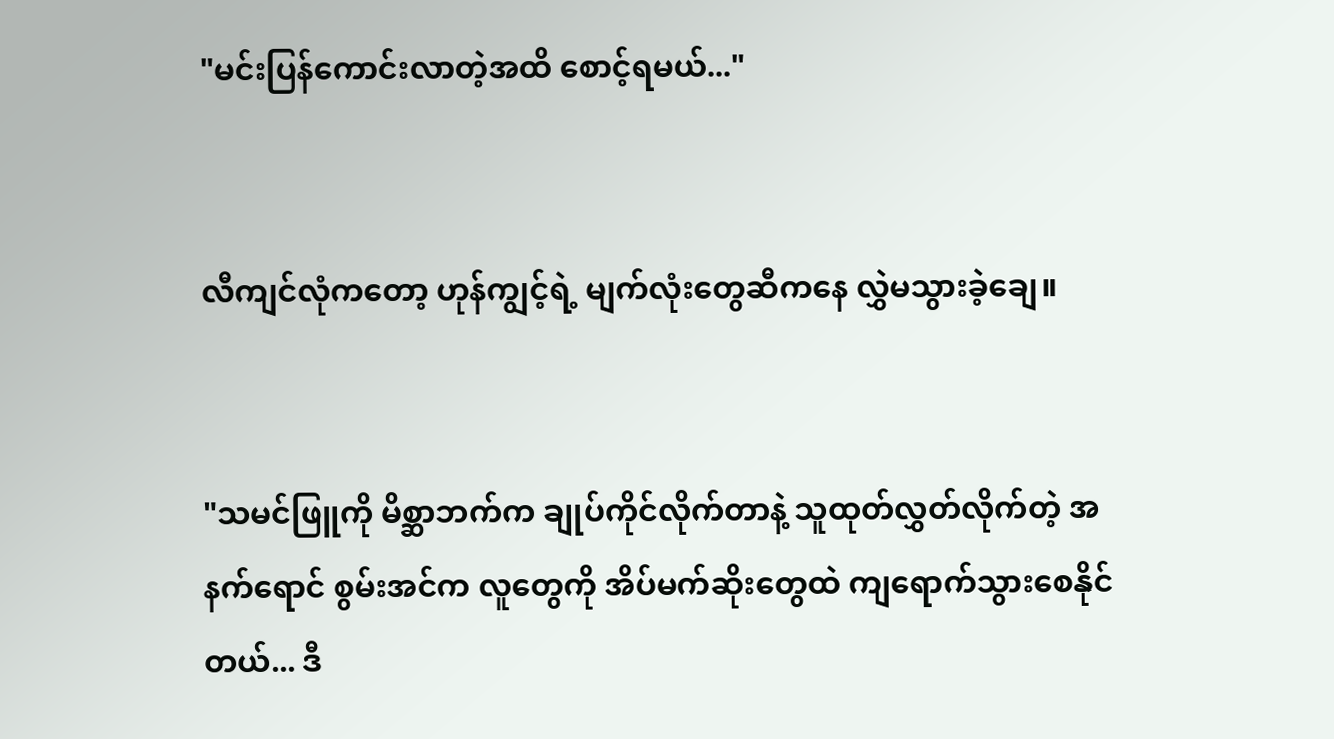"မင်းပြန်ကောင်းလာတဲ့အထိ စောင့်ရမယ်..."


လီကျင်လုံကတော့ ဟုန်ကျွင့်ရဲ့ မျက်လုံးတွေဆီကနေ လွှဲမသွားခဲ့ချေ။


"သမင်ဖြူကို မိစ္ဆာဘက်က ချုပ်ကိုင်လိုက်တာနဲ့ သူထုတ်လွှတ်လိုက်တဲ့ အနက်ရောင် စွမ်းအင်က လူတွေကို အိပ်မက်ဆိုးတွေထဲ ကျရောက်သွားစေနိုင်တယ်... ဒီ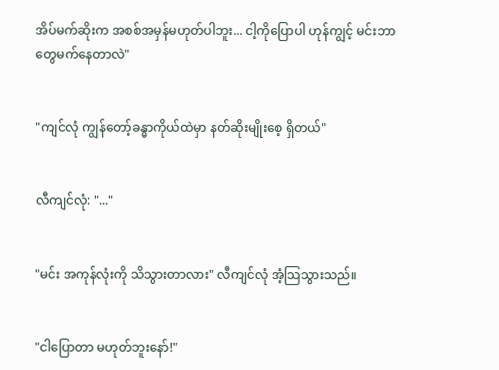အိပ်မက်ဆိုးက အစစ်အမှန်မဟုတ်ပါဘူး... ငါ့ကိုပြောပါ ဟုန်ကျွင့် မင်းဘာတွေမက်နေတာလဲ"


"ကျင်လုံ ကျွန်တော့်ခန္ဓာကိုယ်ထဲမှာ နတ်ဆိုးမျိုးစေ့ ရှိတယ်"


လီကျင်လုံ: "..."


"မင်း အကုန်လုံးကို သိသွားတာလား" လီကျင်လုံ အံ့သြသွားသည်။


"ငါပြောတာ မဟုတ်ဘူးနော်!"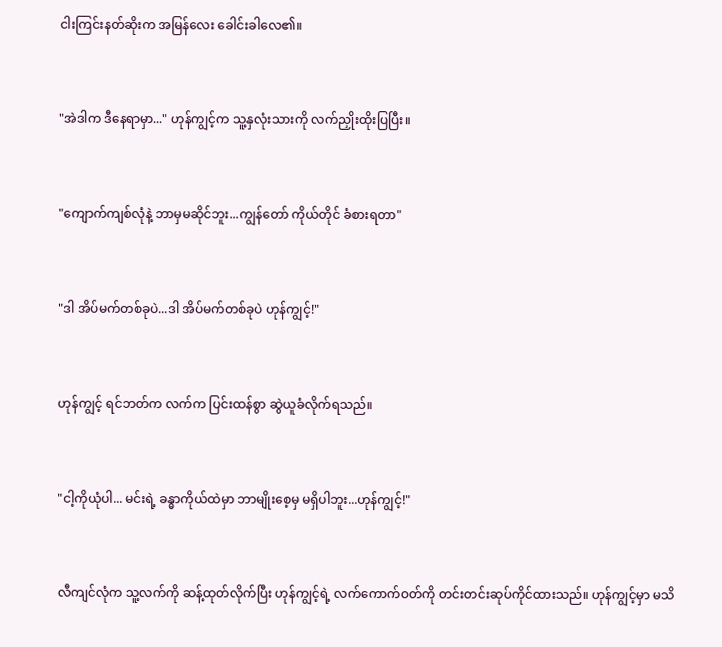ငါးကြင်းနတ်ဆိုးက အမြန်လေး ခေါင်းခါလေ၏။


"အဲဒါက ဒီနေရာမှာ..." ဟုန်ကျွင့်က သူ့နှလုံးသားကို လက်ညှိုးထိုးပြပြီး။


"ကျောက်ကျစ်လုံနဲ့ ဘာမှမဆိုင်ဘူး...ကျွန်တော် ကိုယ်တိုင် ခံစားရတာ"


"ဒါ အိပ်မက်တစ်ခုပဲ...ဒါ အိပ်မက်တစ်ခုပဲ ဟုန်ကျွင့်!"


ဟုန်ကျွင့် ရင်ဘတ်က လက်က ပြင်းထန်စွာ ဆွဲယူခံလိုက်ရသည်။


"ငါ့ကိုယုံပါ... မင်းရဲ့ ခန္ဓာကိုယ်ထဲမှာ ဘာမျိုးစေ့မှ မရှိပါဘူး...ဟုန်ကျွင့်!"


လီကျင်လုံက သူ့လက်ကို ဆန့်ထုတ်လိုက်ပြီး ဟုန်ကျွင့်ရဲ့ လက်ကောက်ဝတ်ကို တင်းတင်းဆုပ်ကိုင်ထားသည်။ ဟုန်ကျွင့်မှာ မသိ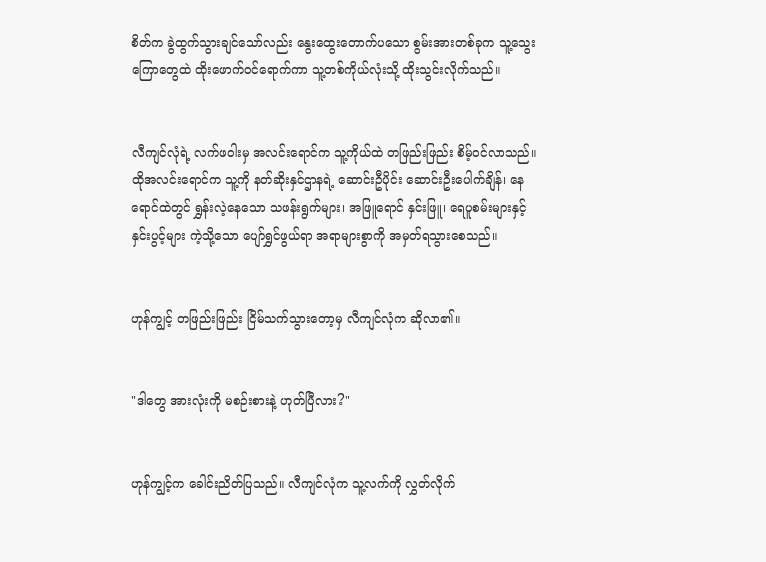စိတ်က ခွဲထွက်သွားချင်သော်လည်း နွေးထွေးတောက်ပသော စွမ်းအားတစ်ခုက သူ့သွေးကြောတွေထဲ ထိုးဖောက်ဝင်ရောက်ကာ သူ့တစ်ကိုယ်လုံးသို့ ထိုးသွင်းလိုက်သည်။


လီကျင်လုံရဲ့ လက်ဖဝါးမှ အလင်းရောင်က သူ့ကိုယ်ထဲ တဖြည်းဖြည်း စိမ့်ဝင်လာသည်။ ထိုအလင်းရောင်က သူ့ကို နတ်ဆိုးနှင်ဌာနရဲ့ ဆောင်းဦပိုင်း ဆောင်းဦးပေါက်ချိန်၊ နေရောင်ထဲတွင် ရွှန်းလဲ့နေသော သဖန်းရွက်များ၊ အဖြူရောင် နှင်းဖြူ၊ ရေပူစမ်းများနှင့် နှင်းပွင့်များ ကဲ့သို့သော ပျော်ရွှင်ဖွယ်ရာ အရာများစွာကို အမှတ်ရသွားစေသည်။


ဟုန်ကျွင့် တဖြည်းဖြည်း ငြိမ်သက်သွားတော့မှ လီကျင်လုံက ဆိုလာ၏။


"ဒါတွေ အားလုံးကို မစဉ်းစားနဲ့ ဟုတ်ပြီလား?"


ဟုန်ကျွင့်က ခေါင်းညိတ်ပြသည်။ လီကျင်လုံက သူ့လက်ကို လွှတ်လိုက်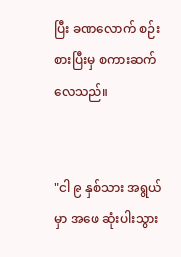ပြီး ခဏလောက် စဉ်းစားပြီးမှ စကားဆက်လေသည်။


"ငါ ၉ နှစ်သား အရွယ်မှာ အဖေ ဆုံးပါးသွား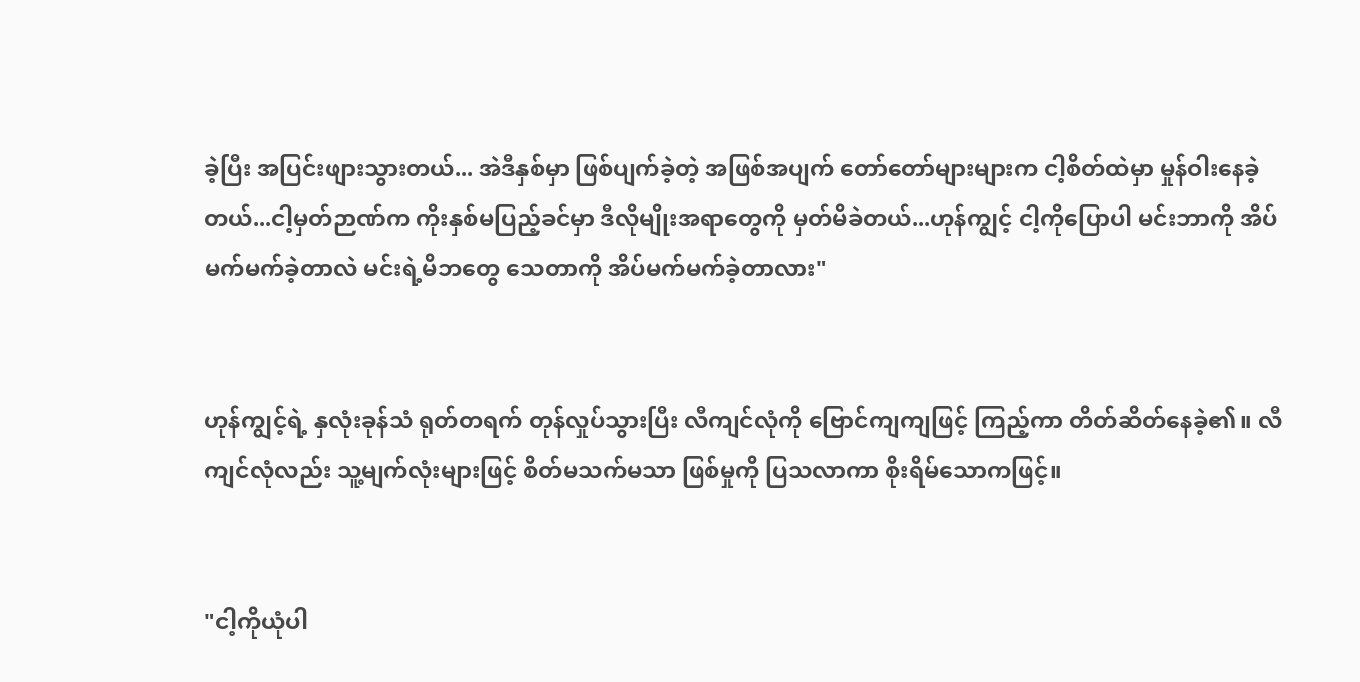ခဲ့ပြီး အပြင်းဖျားသွားတယ်... အဲဒီနှစ်မှာ ဖြစ်ပျက်ခဲ့တဲ့ အဖြစ်အပျက် တော်တော်များများက ငါ့စိတ်ထဲမှာ မှုန်ဝါးနေခဲ့တယ်...ငါ့မှတ်ဉာဏ်က ကိုးနှစ်မပြည့်ခင်မှာ ဒီလိုမျိုးအရာတွေကို မှတ်မိခဲတယ်...ဟုန်ကျွင့် ငါ့ကိုပြောပါ မင်းဘာကို အိပ်မက်မက်ခဲ့တာလဲ မင်းရဲ့မိဘတွေ သေတာကို အိပ်မက်မက်ခဲ့တာလား"


ဟုန်ကျွင့်ရဲ့ နှလုံးခုန်သံ ရုတ်တရက် တုန်လှုပ်သွားပြီး လီကျင်လုံကို ဗြောင်ကျကျဖြင့် ကြည့်ကာ တိတ်ဆိတ်နေခဲ့၏။ လီကျင်လုံလည်း သူ့မျက်လုံးများဖြင့် စိတ်မသက်မသာ ဖြစ်မှုကို ပြသလာကာ စိုးရိမ်သောကဖြင့်။


"ငါ့ကိုယုံပါ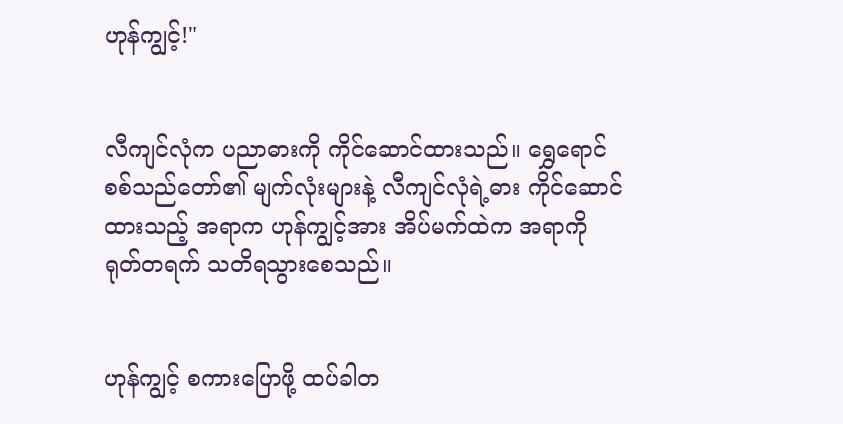ဟုန်ကျွင့်!"


လီကျင်လုံက ပညာဓားကို ကိုင်ဆောင်ထားသည်။ ရွှေရောင်စစ်သည်တော်၏ မျက်လုံးများနဲ့ လီကျင်လုံရဲ့ဓား ကိုင်ဆောင်ထားသည့် အရာက ဟုန်ကျွင့်အား အိပ်မက်ထဲက အရာကို ရုတ်တရက် သတိရသွားစေသည်။


ဟုန်ကျွင့် စကားပြောဖို့ ထပ်ခါတ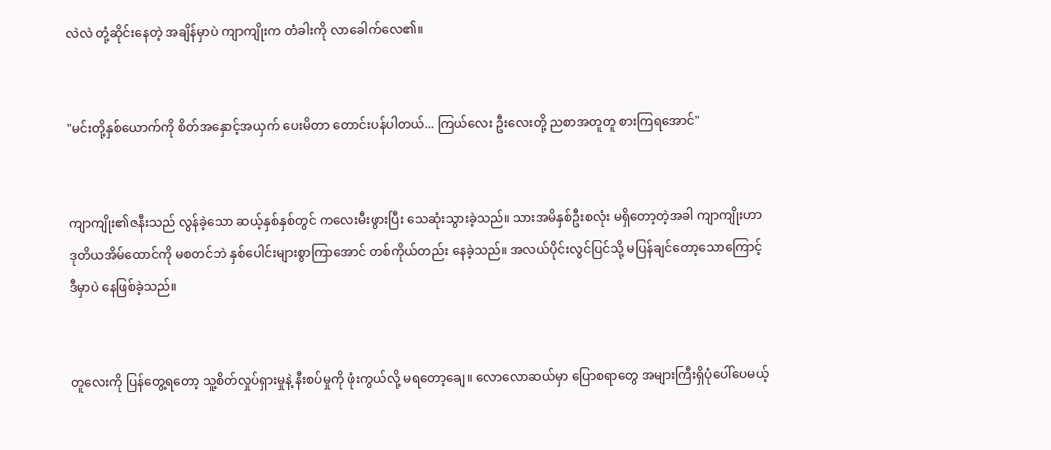လဲလဲ တုံ့ဆိုင်းနေတဲ့ အချိန်မှာပဲ ကျာကျိုးက တံခါးကို လာခေါက်လေ၏။


"မင်းတို့နှစ်ယောက်ကို စိတ်အနှောင့်အယှက် ပေးမိတာ တောင်းပန်ပါတယ်... ကြယ်လေး ဦးလေးတို့ ညစာအတူတူ စားကြရအောင်"


ကျာကျိုး၏ဇနီးသည် လွန်ခဲ့သော ဆယ့်နှစ်နှစ်တွင် ကလေးမီးဖွားပြီး သေဆုံးသွားခဲ့သည်။ သားအမိနှစ်ဦးစလုံး မရှိတော့တဲ့အခါ ကျာကျိုးဟာ ဒုတိယအိမ်ထောင်ကို မစတင်ဘဲ နှစ်ပေါင်းများစွာကြာအောင် တစ်ကိုယ်တည်း နေခဲ့သည်။ အလယ်ပိုင်းလွင်ပြင်သို့ မပြန်ချင်တော့သောကြောင့် ဒီမှာပဲ နေဖြစ်ခဲ့သည်။


တူလေးကို ပြန်တွေ့ရတော့ သူ့စိတ်လှုပ်ရှားမှုနဲ့ နီးစပ်မှုကို ဖုံးကွယ်လို့ မရတော့ချေ။ လောလောဆယ်မှာ ပြောစရာတွေ အများကြီးရှိပုံပေါ်ပေမယ့်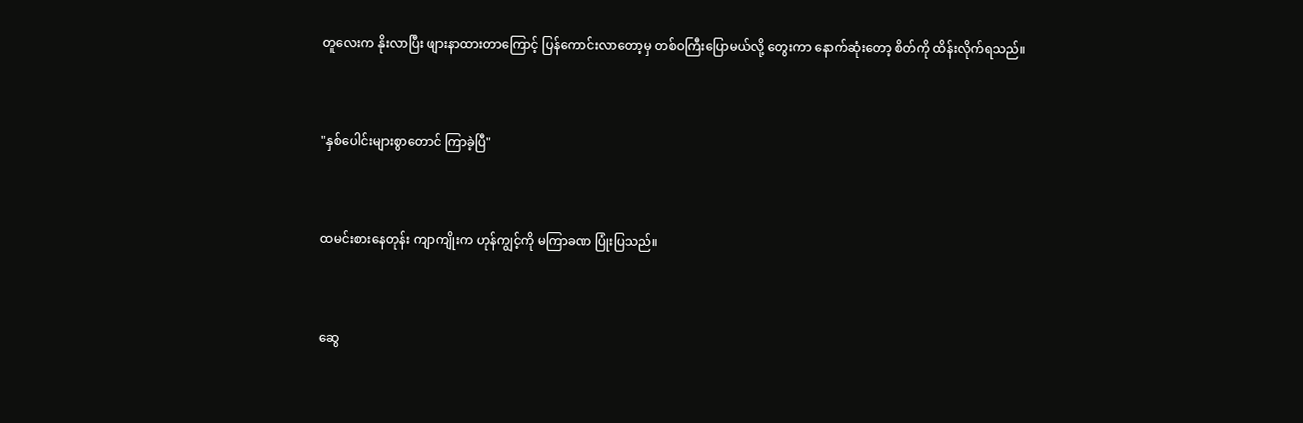တူလေးက နိုးလာပြီး ဖျားနာထားတာကြောင့် ပြန်ကောင်းလာတော့မှ တစ်ဝကြီးပြောမယ်လို့ တွေးကာ နောက်ဆုံးတော့ စိတ်ကို ထိန်းလိုက်ရသည်။


"နှစ်ပေါင်းများစွာတောင် ကြာခဲ့ပြီ"


ထမင်းစားနေတုန်း ကျာကျိုးက ဟုန်ကျွင့်ကို မကြာခဏ ပြုံးပြသည်။


ဆွေ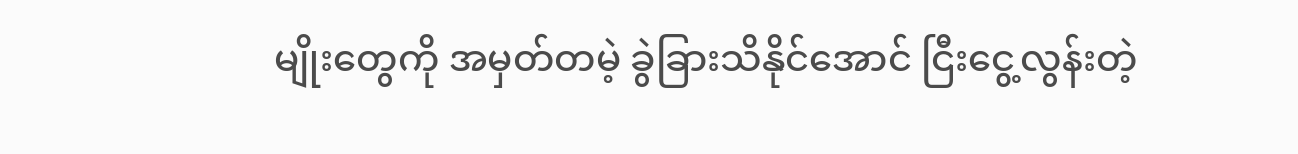မျိုးတွေကို အမှတ်တမဲ့ ခွဲခြားသိနိုင်အောင် ငြီးငွေ့လွန်းတဲ့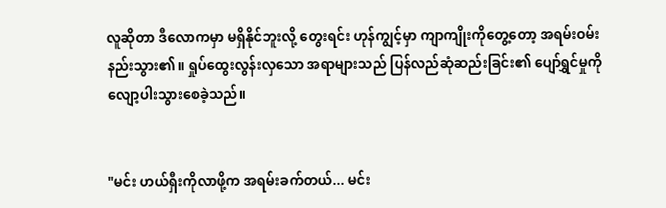လူဆိုတာ ဒီလောကမှာ မရှိနိုင်ဘူးလို့ တွေးရင်း ဟုန်ကျွင့်မှာ ကျာကျိုးကိုတွေ့တော့ အရမ်းဝမ်းနည်းသွား၏။ ရှုပ်ထွေးလွန်းလှသော အရာများသည် ပြန်လည်ဆုံဆည်းခြင်း၏ ပျော်ရွှင်မှုကို လျော့ပါးသွားစေခဲ့သည်။


"မင်း ဟယ်ရှီးကိုလာဖို့က အရမ်းခက်တယ်... မင်း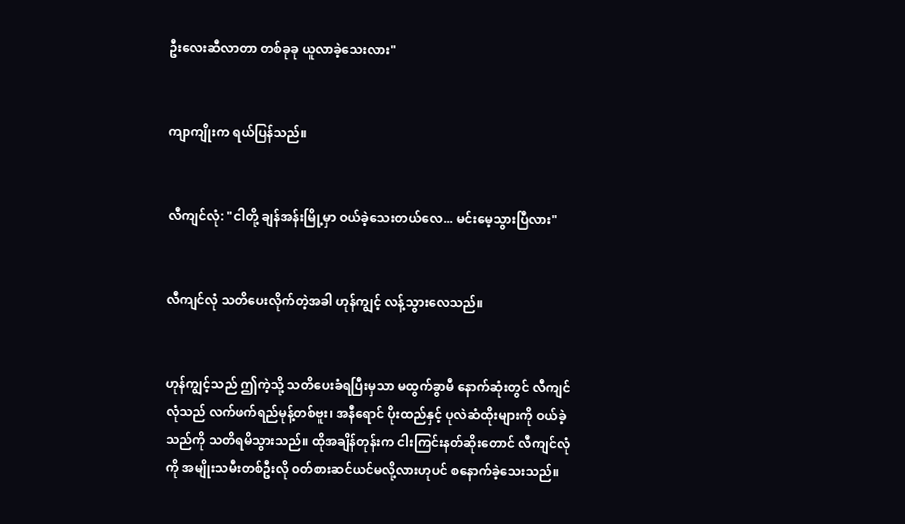ဦးလေးဆီလာတာ တစ်ခုခု ယူလာခဲ့သေးလား"


ကျာကျိုးက ရယ်ပြန်သည်။


လီကျင်လုံ: "ငါတို့ ချန်အန်းမြို့မှာ ဝယ်ခဲ့သေးတယ်လေ... မင်းမေ့သွားပြီလား"


လီကျင်လုံ သတိပေးလိုက်တဲ့အခါ ဟုန်ကျွင့် လန့်သွားလေသည်။


ဟုန်ကျွင့်သည် ဤကဲ့သို့ သတိပေးခံရပြီးမှသာ မထွက်ခွာမီ နောက်ဆုံးတွင် လီကျင်လုံသည် လက်ဖက်ရည်မုန့်တစ်ဗူး၊ အနီရောင် ပိုးထည်နှင့် ပုလဲဆံထိုးများကို ဝယ်ခဲ့သည်ကို သတိရမိသွားသည်။ ထိုအချိန်တုန်းက ငါးကြင်းနတ်ဆိုးတောင် လီကျင်လုံကို အမျိုးသမီးတစ်ဦးလို ၀တ်စားဆင်ယင်မလို့လားဟုပင် စနောက်ခဲ့သေးသည်။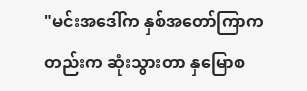"မင်းအဒေါ်က နှစ်အတော်ကြာကတည်းက ဆုံးသွားတာ နှမြောစ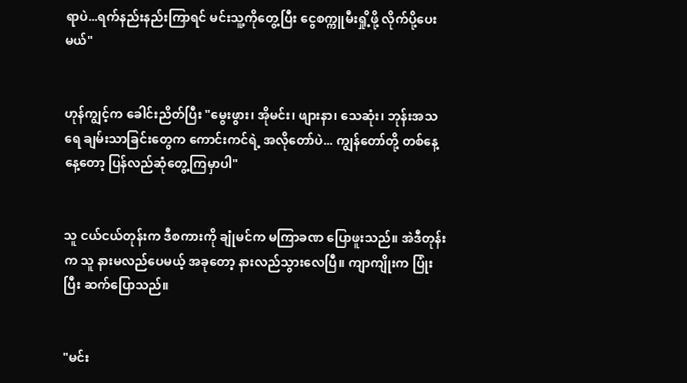ရာပဲ...ရက်နည်းနည်းကြာရင် မင်းသူ့ကိုတွေ့ပြီး ငွေစက္ကူမီးရှို့ဖို့ လိုက်ပို့ပေးမယ်"


ဟုန်ကျွင့်က ခေါင်းညိတ်ပြီး "မွေးဖွား၊ အိုမင်း၊ ဖျားနာ၊ သေဆုံး၊ ဘုန်းအသရေ ချမ်းသာခြင်းတွေက ကောင်းကင်ရဲ့ အလိုတော်ပဲ... ကျွန်တော်တို့ တစ်နေ့နေ့တော့ ပြန်လည်ဆုံတွေ့ကြမှာပါ"


သူ ငယ်ငယ်တုန်းက ဒီစကားကို ချုံမင်က မကြာခဏ ပြောဖူးသည်။ အဲဒီတုန်းက သူ နားမလည်ပေမယ့် အခုတော့ နားလည်သွားလေပြီ။ ကျာကျိုးက ပြုံးပြီး ဆက်ပြောသည်။


"မင်း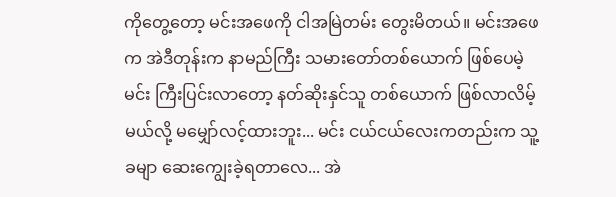ကိုတွေ့တော့ မင်းအဖေကို ငါအမြဲတမ်း တွေးမိတယ်။ မင်းအဖေက အဲဒီတုန်းက နာမည်ကြီး သမားတော်တစ်ယောက် ဖြစ်ပေမဲ့ မင်း ကြီးပြင်းလာတော့ နတ်ဆိုးနှင်သူ တစ်ယောက် ဖြစ်လာလိမ့်မယ်လို့ မမျှော်လင့်ထားဘူး... မင်း ငယ်ငယ်လေးကတည်းက သူ့ခမျာ ဆေးကျွေးခဲ့ရတာလေ... အဲ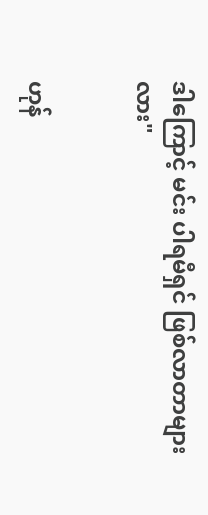ဒါကြောင့် မင်း ပါရမီရှင် ဖြစ်လာတာများလား"


ဟုန်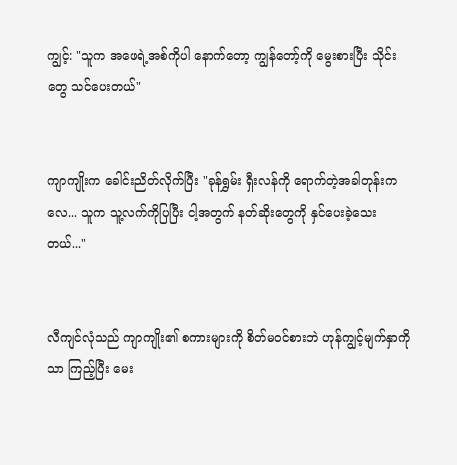ကျွင့်: "သူက အဖေရဲ့အစ်ကိုပါ နောက်တော့ ကျွန်တော့်ကို မွေးစားပြီး သိုင်းတွေ သင်ပေးတယ်"


ကျာကျိုးက ခေါင်းညိတ်လိုက်ပြီး "ခုန်ရွှမ်း ရှီးလန်ကို ရောက်တဲ့အခါတုန်းကလေ... သူက သူ့လက်ကိုပြပြီး ငါ့အတွက် နတ်ဆိုးတွေကို နှင်ပေးခဲ့သေးတယ်..."


လီကျင်လုံသည် ကျာကျိုး၏ စကားများကို စိတ်မ၀င်စားဘဲ ဟုန်ကျွင့်မျက်နှာကိုသာ ကြည့်ပြီး မေး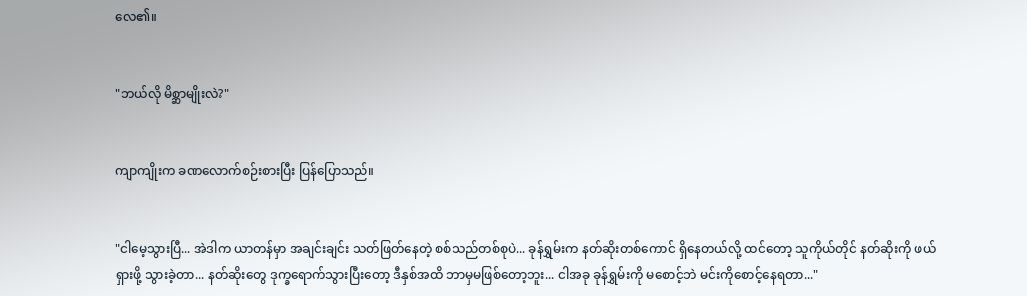လေ၏။


"ဘယ်လို မိစ္ဆာမျိုးလဲ?"


ကျာကျိုးက ခဏလောက်စဉ်းစားပြီး ပြန်ပြောသည်။


"ငါမေ့သွားပြီ... အဲဒါက ယာတန်မှာ အချင်းချင်း သတ်ဖြတ်နေတဲ့ စစ်သည်တစ်စုပဲ... ခုန်ရွှမ်းက နတ်ဆိုးတစ်ကောင် ရှိနေတယ်လို့ ထင်တော့ သူကိုယ်တိုင် နတ်ဆိုးကို ဖယ်ရှားဖို့ သွားခဲ့တာ... နတ်ဆိုးတွေ ဒုက္ခရောက်သွားပြီးတော့ ဒီနှစ်အထိ ဘာမှမဖြစ်တော့ဘူး... ငါအခု ခုန်ရွှမ်းကို မစောင့်ဘဲ မင်းကိုစောင့်နေရတာ..."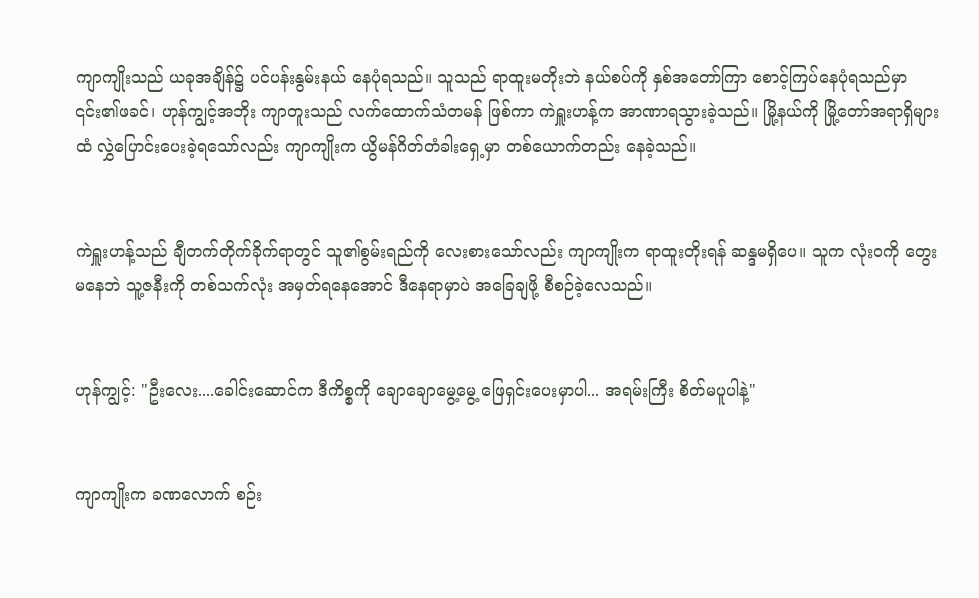ကျာကျိုးသည် ယခုအချိန်၌ ပင်ပန်းနွမ်းနယ် နေပုံရသည်။ သူသည် ရာထူးမတိုးဘဲ နယ်စပ်ကို နှစ်အတော်ကြာ စောင့်ကြပ်နေပုံရသည်မှာ ၎င်း၏ဖခင်၊ ဟုန်ကျွင့်အဘိုး ကျာတူးသည် လက်ထောက်သံတမန် ဖြစ်ကာ ကဲရှူးဟန့်က အာဏာရသွားခဲ့သည်။ မြို့နယ်ကို မြို့တော်အရာရှိများထံ လွှဲပြောင်းပေးခဲ့ရသော်လည်း ကျာကျိုးက ယွိမန်ဂိတ်တံခါးရှေ့မှာ တစ်ယောက်တည်း နေခဲ့သည်။


ကဲရှူးဟန့်သည် ချီတက်တိုက်ခိုက်ရာတွင် သူ၏စွမ်းရည်ကို လေးစားသော်လည်း ကျာကျိုးက ရာထူးတိုးရန် ဆန္ဒမရှိပေ။ သူက လုံးဝကို တွေးမနေဘဲ သူ့ဇနီးကို တစ်သက်လုံး အမှတ်ရနေအောင် ဒီနေရာမှာပဲ အခြေချဖို့ စီစဉ်ခဲ့လေသည်။


ဟုန်ကျွင့်: "ဦးလေး....ခေါင်းဆောင်က ဒီကိစ္စကို ချောချောမွေ့မွေ့ ဖြေရှင်းပေးမှာပါ... အရမ်းကြီး စိတ်မပူပါနဲ့"


ကျာကျိုးက ခဏလောက် စဉ်း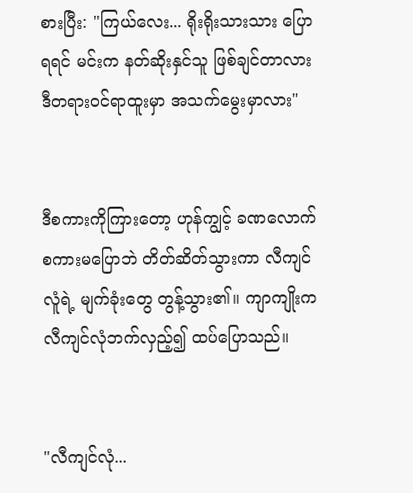စားပြီး: "ကြယ်လေး... ရိုးရိုးသားသား ပြောရရင် မင်းက နတ်ဆိုးနှင်သူ ဖြစ်ချင်တာလား ဒီတရားဝင်ရာထူးမှာ အသက်မွေးမှာလား"


ဒီစကားကိုကြားတော့ ဟုန်ကျွင့် ခဏလောက် စကားမပြောဘဲ တိတ်ဆိတ်သွားကာ လီကျင်လူံရဲ့ မျက်ခုံးတွေ တွန့်သွား၏။ ကျာကျိုးက လီကျင်လုံဘက်လှည့်၍ ထပ်ပြောသည်။


"လီကျင်လုံ...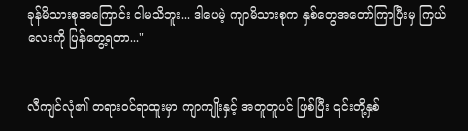ခုန်မိသားစုအကြောင်း ငါမသိဘူး... ဒါပေမဲ့ ကျာမိသားစုက နှစ်တွေအတော်ကြာပြီးမှ ကြယ်လေးကို ပြန်တွေ့ရတာ..."


လီကျင်လုံ၏ တရားဝင်ရာထူးမှာ ကျာကျိုးနှင့် အတူတူပင် ဖြစ်ပြီး ၎င်းတို့နှစ်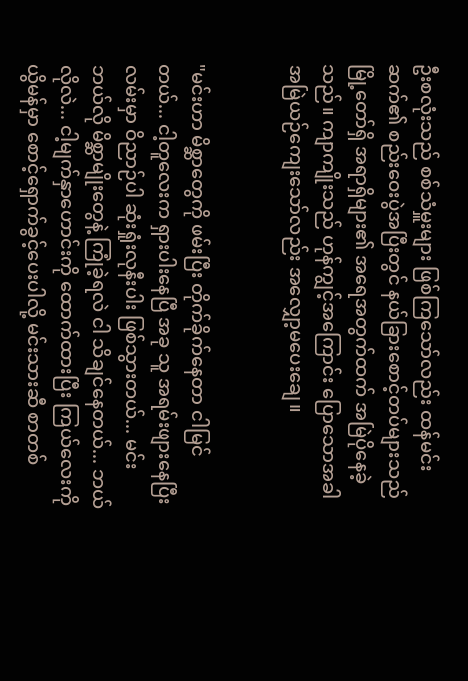ဦးစလုံးသည် စစ်သံမှူးများ ဖြစ်ကြသော်လည်း ထန်မင်းဆက်၏ စည်းဝေးပွဲအပြီးတွင် နယ်ခြားစောင့်တပ်များသည် မြို့တော်ရှိ အရာရှိများ၏ အရေအတွက်ထက် အမြဲပိုနေခဲ့သည်။ ကျာကျိုးသည် ဟုန်ကျွင့်အကြောင်း ပြောသောအခါ အမြဲယဉ်ကျေးသော်လည်း အလျှော့မပေးချေ။


"မင်းဟာ မိစ္ဆာတွေကို ဖမ်းပြီး တိုက်ခိုက်နေတာ ငါမြင်တယ်... ငါ့တူလေးက ရှားပါးနေပြီ အခု သူ အရမ်းဖျားနေပြီး လမ်းမှာ ဝိညာဉ်ပါ ဆုံးရှုံးလုနီးပါး ဖြစ်သွားတယ်... မင်း ဘယ်လို မိစ္ဆာမျိုးတွေနဲ့ ကြုံခဲ့ရလဲ ငါ သိချင်နေတယ်... ဘယ်လိုလဲ... ငါ့မျက်နှာဟောင်းကို ထောက်ထားပြီး ကြယ်လေးကို ယွိမန်မှာ စောင့်ရှောက်ခွင့်ပေးပါလို့ မင်းသားဆီ စာတစ်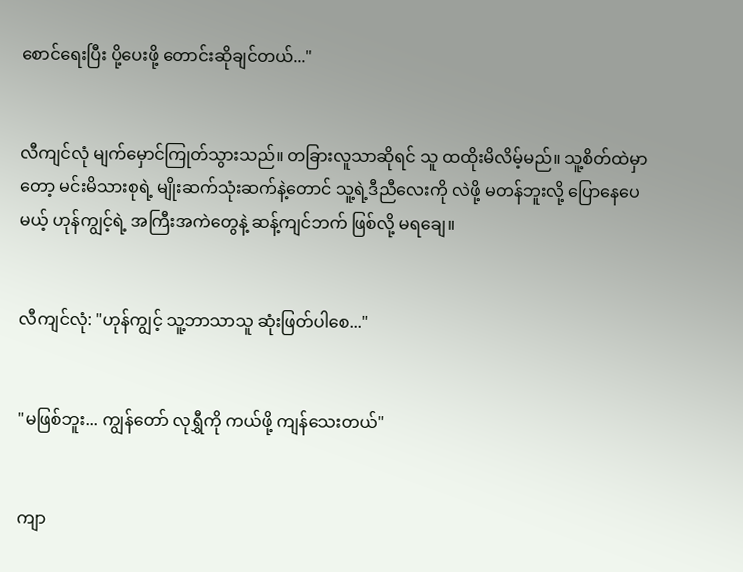စောင်ရေးပြီး ပို့ပေးဖို့ တောင်းဆိုချင်တယ်..."


လီကျင်လုံ မျက်မှောင်ကြုတ်သွားသည်။ တခြားလူသာဆိုရင် သူ ထထိုးမိလိမ့်မည်။ သူ့စိတ်ထဲမှာတော့ မင်းမိသားစုရဲ့ မျိုးဆက်သုံးဆက်နဲ့တောင် သူ့ရဲ့ဒီညီလေးကို လဲဖို့ မတန်ဘူးလို့ ပြောနေပေမယ့် ဟုန်ကျွင့်ရဲ့ အကြီးအကဲတွေနဲ့ ဆန့်ကျင်ဘက် ဖြစ်လို့ မရချေ။


လီကျင်လုံ: "ဟုန်ကျွင့် သူ့ဘာသာသူ ဆုံးဖြတ်ပါစေ..."


"မဖြစ်ဘူး... ကျွန်တော် လုရွှီကို ကယ်ဖို့ ကျန်သေးတယ်"


ကျာ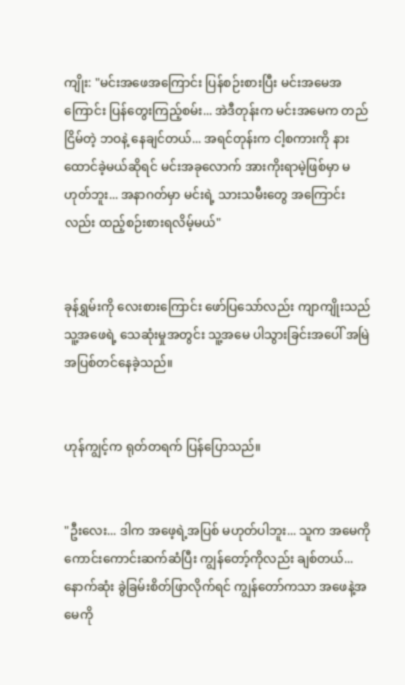ကျိုး: "မင်းအဖေအကြောင်း ပြန်စဉ်းစားပြီး မင်းအမေအကြောင်း ပြန်တွေးကြည့်စမ်း... အဲဒီတုန်းက မင်းအမေက တည်ငြိမ်တဲ့ ဘဝနဲ့ နေချင်တယ်... အရင်တုန်းက ငါ့စကားကို နားထောင်ခဲ့မယ်ဆိုရင် မင်းအခုလောက် အားကိုးရာမဲ့ဖြစ်မှာ မဟုတ်ဘူး... အနာဂတ်မှာ မင်းရဲ့ သားသမီးတွေ အကြောင်းလည်း ထည့်စဉ်းစားရလိမ့်မယ်"


ခုန်ရွှမ်းကို လေးစားကြောင်း ဖော်ပြသော်လည်း ကျာကျိုးသည် သူ့အဖေရဲ့ သေဆုံးမှုအတွင်း သူ့အမေ ပါသွားခြင်းအပေါ် အမြဲအပြစ်တင်နေခဲ့သည်။


ဟုန်ကျွင့်က ရုတ်တရက် ပြန်ပြောသည်။


"ဦးလေး... ဒါက အဖေ့ရဲ့အပြစ် မဟုတ်ပါဘူး... သူက အမေကို ကောင်းကောင်းဆက်ဆံပြီး ကျွန်တော့်ကိုလည်း ချစ်တယ်... နောက်ဆုံး ခွဲခြမ်းစိတ်ဖြာလိုက်ရင် ကျွန်တော်ကသာ အဖေနဲ့အမေကို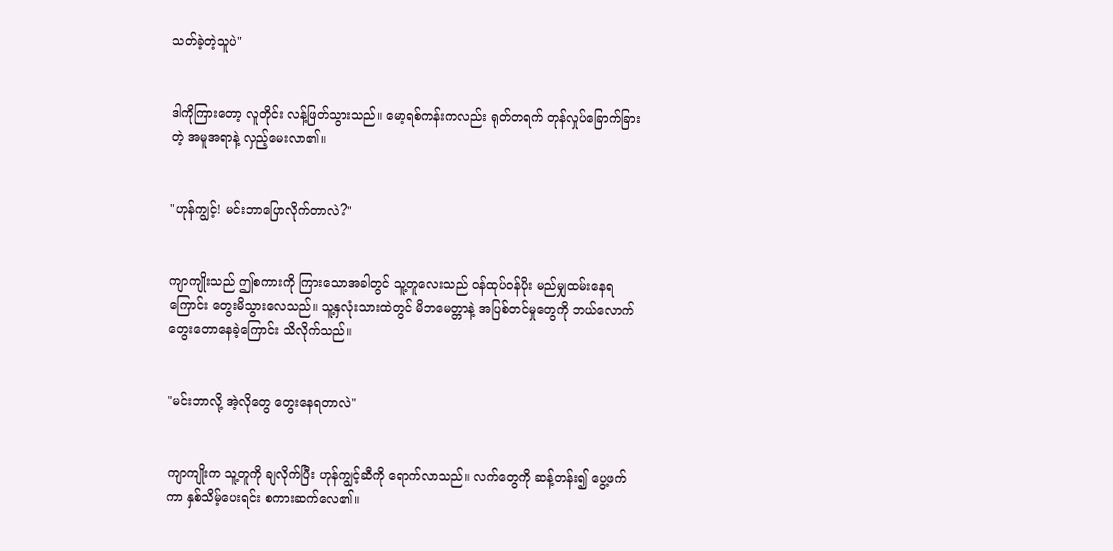သတ်ခဲ့တဲ့သူပဲ"


ဒါကိုကြားတော့ လူတိုင်း လန့်ဖြတ်သွားသည်။ မော့ရစ်ကန်းကလည်း ရုတ်တရက် တုန်လှုပ်ခြောက်ခြားတဲ့ အမူအရာနဲ့ လှည့်မေးလာ၏။


"ဟုန်ကျွင့်! မင်းဘာပြောလိုက်တာလဲ?"


ကျာကျိုးသည် ဤစကားကို ကြားသောအခါတွင် သူ့တူလေးသည် ဝန်ထုပ်ဝန်ပိုး မည်မျှထမ်းနေရကြောင်း တွေးမိသွားလေသည်။ သူ့နှလုံးသားထဲတွင် မိဘမေတ္တာနဲ့ အပြစ်တင်မှုတွေကို ဘယ်လောက် တွေးတောနေခဲ့ကြောင်း သိလိုက်သည်။


"မင်းဘာလို့ အဲ့လိုတွေ တွေးနေရတာလဲ"


ကျာကျိုးက သူ့တူကို ချလိုက်ပြီး ဟုန်ကျွင့်ဆီကို ရောက်လာသည်။ လက်တွေကို ဆန့်တန်း၍ ပွေ့ဖက်ကာ နှစ်သိမ့်ပေးရင်း စကားဆက်လေ၏။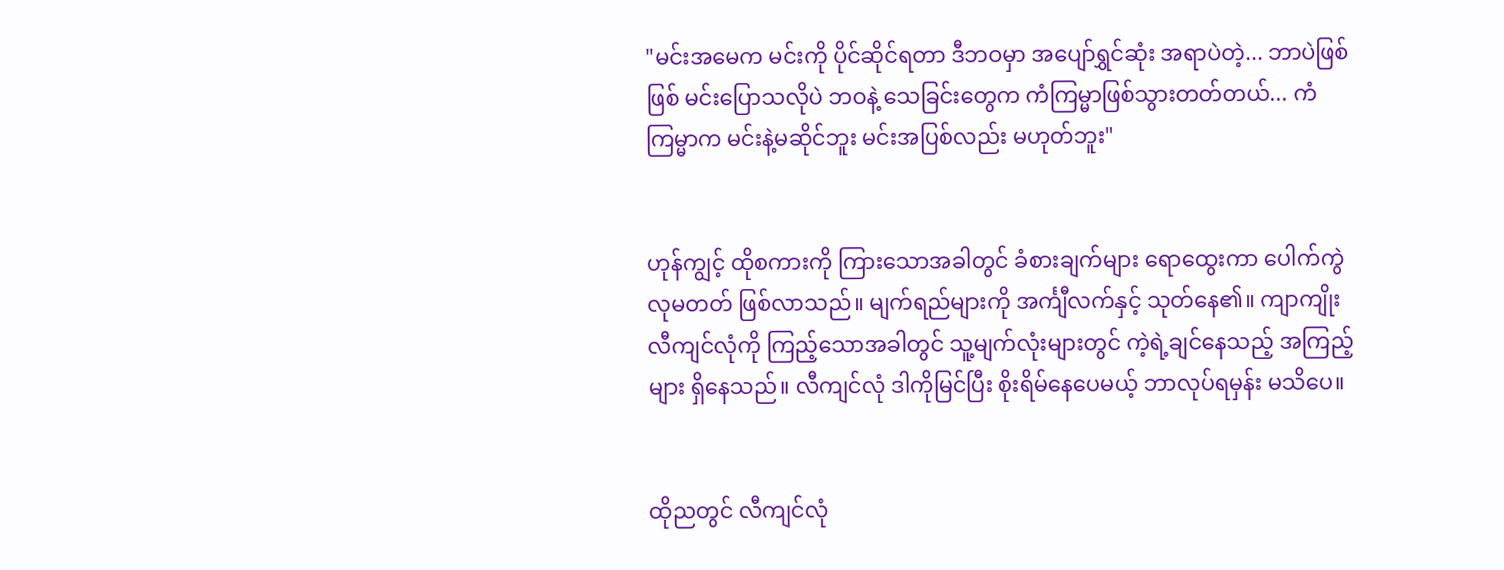"မင်းအမေက မင်းကို ပိုင်ဆိုင်ရတာ ဒီဘဝမှာ အပျော်ရွှင်ဆုံး အရာပဲတဲ့... ဘာပဲဖြစ်ဖြစ် မင်းပြောသလိုပဲ ဘဝနဲ့ သေခြင်းတွေက ကံကြမ္မာဖြစ်သွားတတ်တယ်... ကံကြမ္မာက မင်းနဲ့မဆိုင်ဘူး မင်းအပြစ်လည်း မဟုတ်ဘူး"


ဟုန်ကျွင့် ထိုစကားကို ကြားသောအခါတွင် ခံစားချက်များ ရောထွေးကာ ပေါက်ကွဲလုမတတ် ဖြစ်လာသည်။ မျက်ရည်များကို အင်္ကျီလက်နှင့် သုတ်နေ၏။ ကျာကျိုး လီကျင်လုံကို ကြည့်သောအခါတွင် သူ့မျက်လုံးများတွင် ကဲ့ရဲ့ချင်နေသည့် အကြည့်များ ရှိနေသည်။ လီကျင်လုံ ဒါကိုမြင်ပြီး စိုးရိမ်နေပေမယ့် ဘာလုပ်ရမှန်း မသိပေ။


ထိုညတွင် လီကျင်လုံ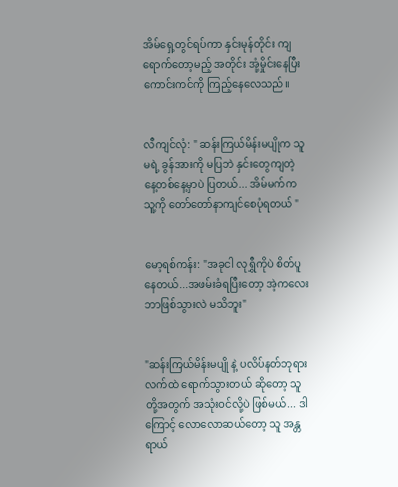အိမ်ရှေ့တွင်ရပ်ကာ နှင်းမုန်တိုင်း ကျရောက်တော့မည့် အတိုင်း အုံ့မှိုင်းနေပြီး ကောင်းကင်ကို ကြည့်နေလေသည်။


လီကျင်လုံ: " ဆန်းကြယ်မိန်းမပျိုက သူမရဲ့ ခွန်အားကို မပြဘဲ နှင်းတွေကျတဲ့ နေ့တစ်နေ့မှာပဲ ပြတယ်... အိမ်မက်က သူ့ကို တော်တော်နာကျင်စေပုံရတယ် "


မော့ရစ်ကန်း: "အခုငါ လုရွှီကိုပဲ စိတ်ပူနေတယ်...အဖမ်းခံရပြီးတော့ အဲ့ကလေး ဘာဖြစ်သွားလဲ မသိဘူး"


"ဆန်းကြယ်မိန်းမပျို နဲ့ ပလိပ်နတ်ဘုရား လက်ထဲ ရောက်သွားတယ် ဆိုတော့ သူတို့အတွက် အသုံးဝင်လို့ပဲ ဖြစ်မယ်... ဒါကြောင့် လောလောဆယ်တော့ သူ အန္တရာယ်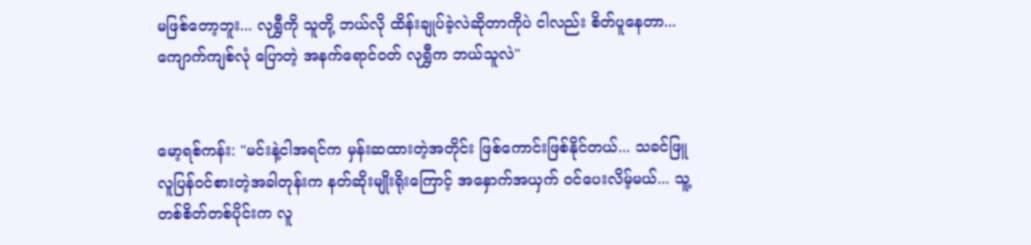မဖြစ်တော့ဘူး... လုရွှီကို သူတို့ ဘယ်လို ထိန်းချုပ်ခဲ့လဲဆိုတာကိုပဲ ငါလည်း စိတ်ပူနေတာ... ကျောက်ကျစ်လုံ ပြောတဲ့ အနက်ရောင်ဝတ် လုရွှီက ဘယ်သူလဲ"


မော့ရစ်ကန်း: "မင်းနဲ့ငါအရင်က မှန်းဆထားတဲ့အတိုင်း ဖြစ်ကောင်းဖြစ်နိုင်တယ်... သခင်ဖြူ လူပြန်ဝင်စားတဲ့အခါတုန်းက နတ်ဆိုးမျိုးရိုးကြောင့် အနှောက်အယှက် ဝင်ပေးလိမ့်မယ်... သူ့တစ်စိတ်တစ်ပိုင်းက လူ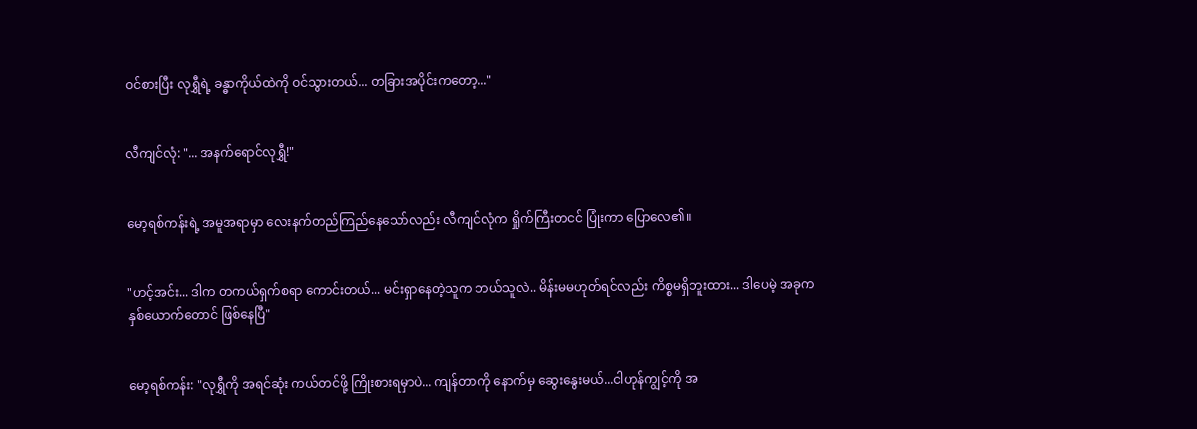ဝင်စားပြီး လုရွှီရဲ့ ခန္ဓာကိုယ်ထဲကို ဝင်သွားတယ်... တခြားအပိုင်းကတော့..."


လီကျင်လုံ: "... အနက်ရောင်လုရွှီ!"


မော့ရစ်ကန်းရဲ့ အမူအရာမှာ လေးနက်တည်ကြည်နေသော်လည်း လီကျင်လုံက ရှိုက်ကြီးတငင် ပြုံးကာ ပြောလေ၏။


"ဟင့်အင်း... ဒါက တကယ်ရှက်စရာ ကောင်းတယ်... မင်းရှာနေတဲ့သူက ဘယ်သူလဲ.. မိန်းမမဟုတ်ရင်လည်း ကိစ္စမရှိဘူးထား... ဒါပေမဲ့ အခုက နှစ်ယောက်တောင် ဖြစ်နေပြီ"


မော့ရစ်ကန်း: "လုရွှီကို အရင်ဆုံး ကယ်တင်ဖို့ ကြိုးစားရမှာပဲ... ကျန်တာကို နောက်မှ ဆွေးနွေးမယ်...ငါဟုန်ကျွင့်ကို အ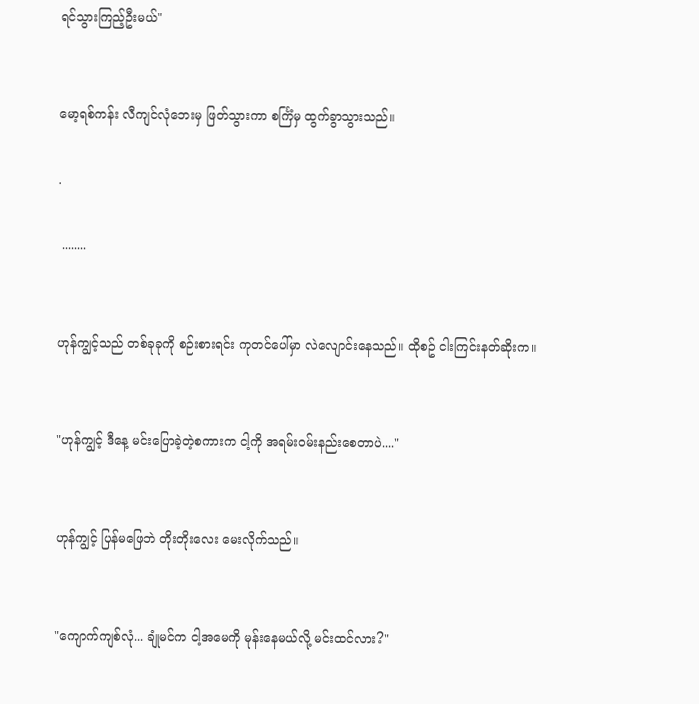ရင်သွားကြည့်ဦးမယ်"


မော့ရစ်ကန်း လီကျင်လုံဘေးမှ ဖြတ်သွားကာ စင်္ကြံမှ ထွက်ခွာသွားသည်။

.

 ........


ဟုန်ကျွင့်သည် တစ်ခုခုကို စဉ်းစားရင်း ကုတင်ပေါ်မှာ လဲလျောင်းနေသည်။ ထိုစဥ် ငါးကြင်းနတ်ဆိုးက။


"ဟုန်ကျွင့် ဒီနေ့ မင်းပြောခဲ့တဲ့စကားက ငါ့ကို အရမ်းဝမ်းနည်းစေတာပဲ...."


ဟုန်ကျွင့် ပြန်မဖြေဘဲ တိုးတိုးလေး မေးလိုက်သည်။


"ကျောက်ကျစ်လုံ... ချုံမင်က ငါ့အမေကို မုန်းနေမယ်လို့ မင်းထင်လား?"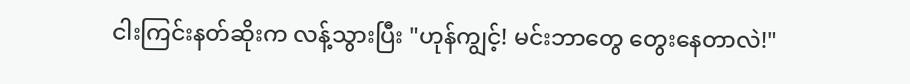ငါးကြင်းနတ်ဆိုးက လန့်သွားပြီး "ဟုန်ကျွင့်! မင်းဘာတွေ တွေးနေတာလဲ!"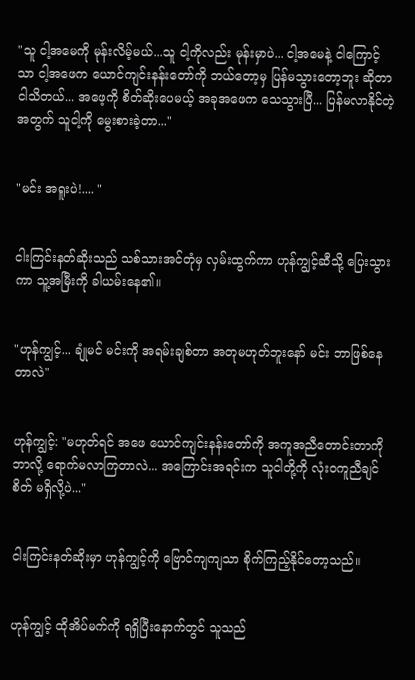"သူ ငါ့အမေကို မုန်းလိမ့်မယ်...သူ ငါ့ကိုလည်း မုန်းမှာပဲ... ငါ့အမေနဲ့ ငါကြောင့်သာ ငါ့အဖေက ယောင်ကျင်းနန်းတော်ကို ဘယ်တော့မှ ပြန်မသွားတော့ဘူး ဆိုတာ ငါသိတယ်... အဖေ့ကို စိတ်ဆိုးပေမယ့် အခုအဖေက သေသွားပြီ... ပြန်မလာနိုင်တဲ့အတွက် သူငါ့ကို မွေးစားခဲ့တာ..."


"မင်း အရူးပဲ!.... "


ငါးကြင်းနတ်ဆိုးသည် သစ်သားအင်တုံမှ လှမ်းထွက်ကာ ဟုန်ကျွင့်ဆီသို့ ပြေးသွားကာ သူ့အမြီးကို ခါယမ်းနေ၏။


"ဟုန်ကျွင့်... ချုံမင် မင်းကို အရမ်းချစ်တာ အတုမဟုတ်ဘူးနော် မင်း ဘာဖြစ်နေတာလဲ"


ဟုန်ကျွင့်: "မဟုတ်ရင် အဖေ ယောင်ကျင်းနန်းတော်ကို အကူအညီတောင်းတာကို ဘာလို့ ရောက်မလာကြတာလဲ... အကြောင်းအရင်းက သူငါတို့ကို လုံးဝကူညီချင်စိတ် မရှိလို့ပဲ..."


ငါးကြင်းနတ်ဆိုးမှာ ဟုန်ကျွင့်ကို ဗြောင်ကျကျသာ စိုက်ကြည့်နိုင်တော့သည်။


ဟုန်ကျွင့် ထိုအိပ်မက်ကို ရရှိပြီးနောက်တွင် သူသည်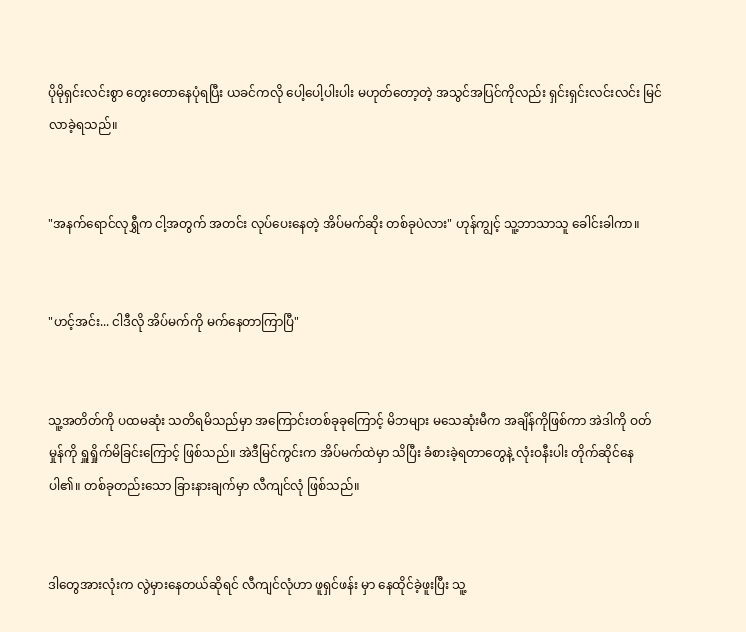ပိုမိုရှင်းလင်းစွာ တွေးတောနေပုံရပြီး ယခင်ကလို ပေါ့ပေါ့ပါးပါး မဟုတ်တော့တဲ့ အသွင်အပြင်ကိုလည်း ရှင်းရှင်းလင်းလင်း မြင်လာခဲ့ရသည်။


"အနက်ရောင်လုရွှီက ငါ့အတွက် အတင်း လုပ်ပေးနေတဲ့ အိပ်မက်ဆိုး တစ်ခုပဲလား" ဟုန်ကျွင့် သူ့ဘာသာသူ ခေါင်းခါကာ။


"ဟင့်အင်း... ငါဒီလို အိပ်မက်ကို မက်နေတာကြာပြီ"


သူ့အတိတ်ကို ပထမဆုံး သတိရမိသည်မှာ အကြောင်းတစ်ခုခုကြောင့် မိဘများ မသေဆုံးမီက အချိန်ကိုဖြစ်ကာ အဲဒါကို ဝတ်မှုန်ကို ရှူရှိုက်မိခြင်းကြောင့် ဖြစ်သည်။ အဲဒီမြင်ကွင်းက အိပ်မက်ထဲမှာ သိပြီး ခံစားခဲ့ရတာတွေနဲ့ လုံးဝနီးပါး တိုက်ဆိုင်နေပါ၏။ တစ်ခုတည်းသော ခြားနားချက်မှာ လီကျင်လုံ ဖြစ်သည်။


ဒါတွေအားလုံးက လွဲမှားနေတယ်ဆိုရင် လီကျင်လုံဟာ ဖူရှင်ဖန်း မှာ နေထိုင်ခဲ့ဖူးပြီး သူ့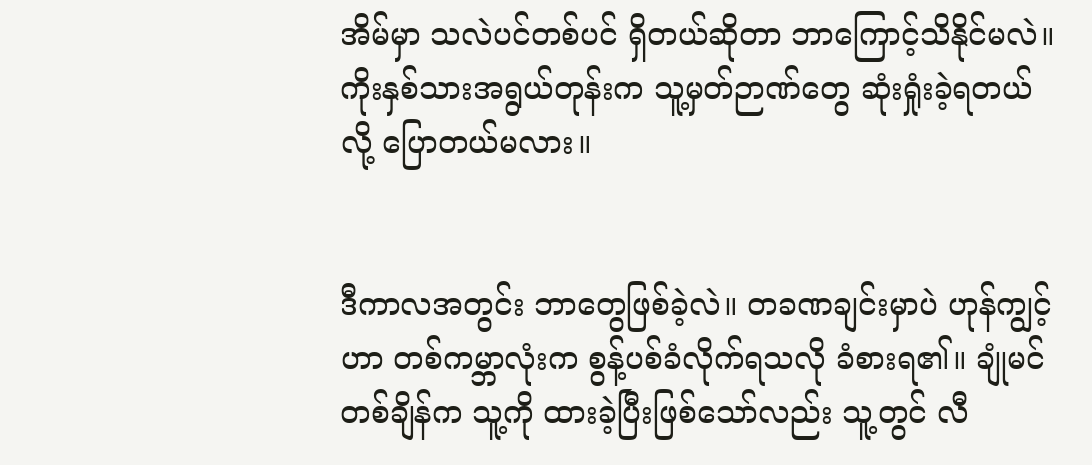အိမ်မှာ သလဲပင်တစ်ပင် ရှိတယ်ဆိုတာ ဘာကြောင့်သိနိုင်မလဲ။ ကိုးနှစ်သားအရွယ်တုန်းက သူ့မှတ်ဉာဏ်တွေ ဆုံးရှုံးခဲ့ရတယ်လို့ ပြောတယ်မလား။


ဒီကာလအတွင်း ဘာတွေဖြစ်ခဲ့လဲ။ တခဏချင်းမှာပဲ ဟုန်ကျွင့်ဟာ တစ်ကမ္ဘာလုံးက စွန့်ပစ်ခံလိုက်ရသလို ခံစားရ၏။ ချုံမင် တစ်ချိန်က သူ့ကို ထားခဲ့ပြီးဖြစ်သော်လည်း သူ့တွင် လီ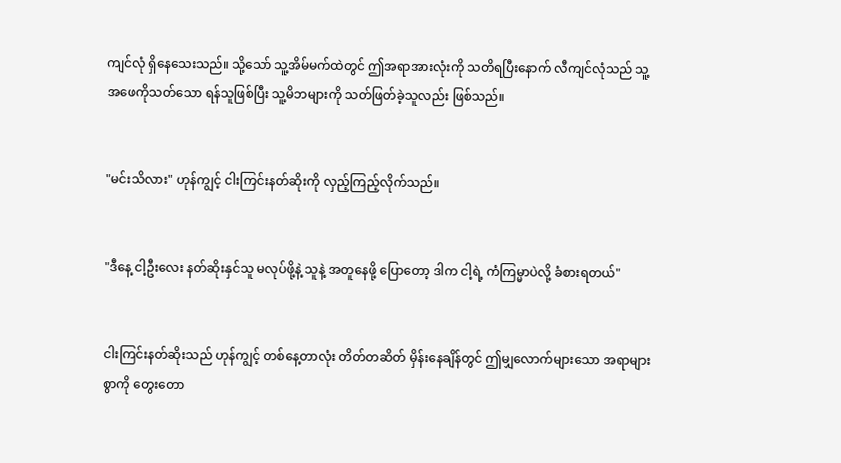ကျင်လုံ ရှိနေသေးသည်။ သို့သော် သူ့အိမ်မက်ထဲတွင် ဤအရာအားလုံးကို သတိရပြီးနောက် လီကျင်လုံသည် သူ့အဖေကိုသတ်သော ရန်သူဖြစ်ပြီး သူ့မိဘများကို သတ်ဖြတ်ခဲ့သူလည်း ဖြစ်သည်။


"မင်းသိလား" ဟုန်ကျွင့် ငါးကြင်းနတ်ဆိုးကို လှည့်ကြည့်လိုက်သည်။


"ဒီနေ့ ငါ့ဦးလေး နတ်ဆိုးနှင်သူ မလုပ်ဖို့နဲ့ သူနဲ့ အတူနေဖို့ ပြောတော့ ဒါက ငါ့ရဲ့ ကံကြမ္မာပဲလို့ ခံစားရတယ်"


ငါးကြင်းနတ်ဆိုးသည် ဟုန်ကျွင့် တစ်နေ့တာလုံး တိတ်တဆိတ် မှိန်းနေချိန်တွင် ဤမျှလောက်များသော အရာများစွာကို တွေးတော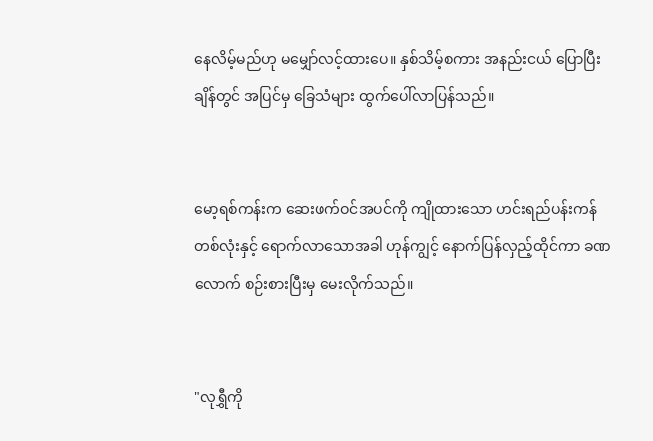နေလိမ့်မည်ဟု မမျှော်လင့်ထားပေ။ နှစ်သိမ့်စကား အနည်းငယ် ပြောပြီးချိန်တွင် အပြင်မှ ခြေသံများ ထွက်ပေါ်လာပြန်သည်။


မော့ရစ်ကန်းက ဆေးဖက်ဝင်အပင်ကို ကျိုထားသော ဟင်းရည်ပန်းကန် တစ်လုံးနှင့် ရောက်လာသောအခါ ဟုန်ကျွင့် နောက်ပြန်လှည့်ထိုင်ကာ ခဏလောက် စဉ်းစားပြီးမှ မေးလိုက်သည်။


"လုရွှီကို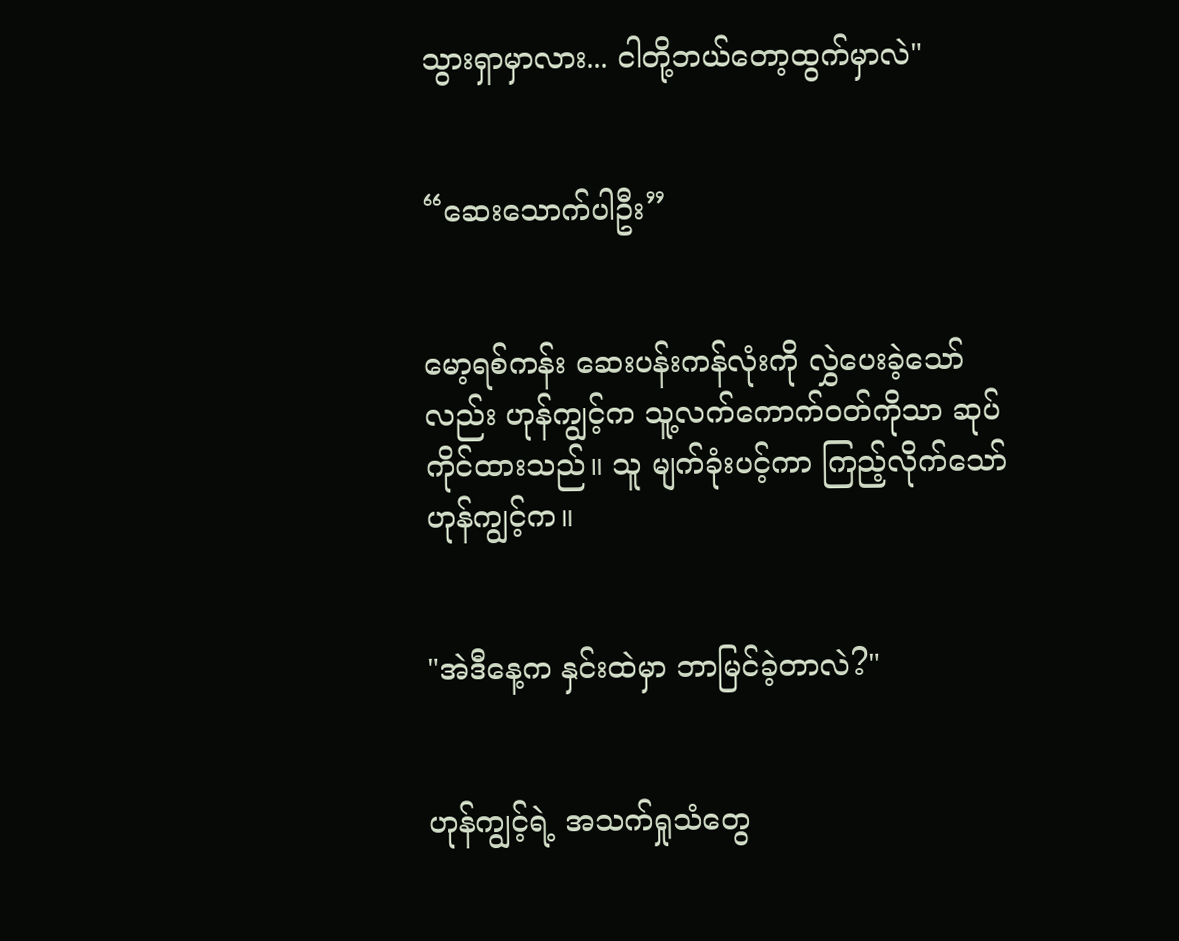သွားရှာမှာလား... ငါတို့ဘယ်တော့ထွက်မှာလဲ"


“ဆေးသောက်ပါဦး”


မော့ရစ်ကန်း ဆေးပန်းကန်လုံးကို လွှဲပေးခဲ့သော်လည်း ဟုန်ကျွင့်က သူ့လက်ကောက်ဝတ်ကိုသာ ဆုပ်ကိုင်ထားသည်။ သူ မျက်ခုံးပင့်ကာ ကြည့်လိုက်သော် ဟုန်ကျွင့်က။


"အဲဒီနေ့က နှင်းထဲမှာ ဘာမြင်ခဲ့တာလဲ?"


ဟုန်ကျွင့်ရဲ့ အသက်ရှုသံတွေ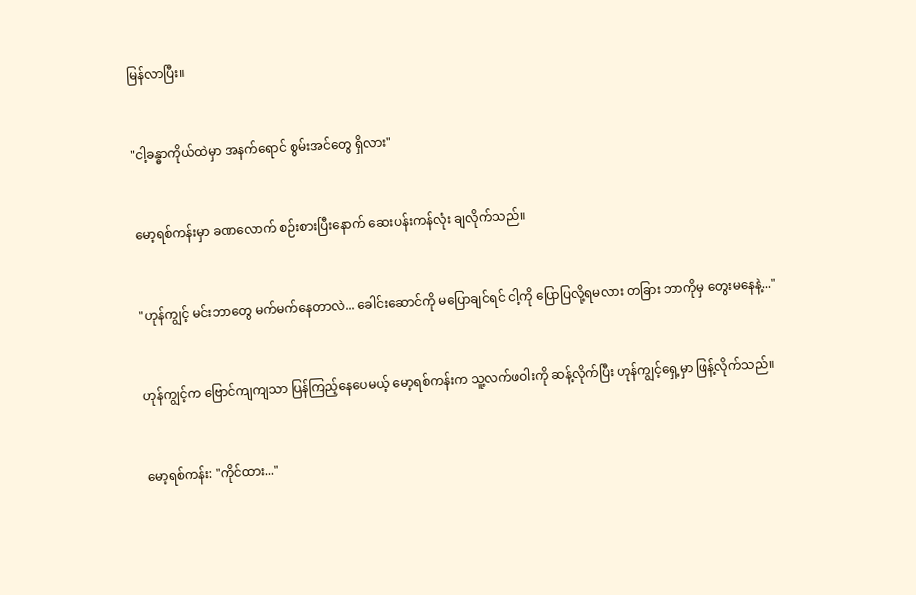မြန်လာပြီး။


"ငါ့ခန္ဓာကိုယ်ထဲမှာ အနက်ရောင် စွမ်းအင်တွေ ရှိလား"


မော့ရစ်ကန်းမှာ ခဏလောက် စဉ်းစားပြီးနောက် ဆေးပန်းကန်လုံး ချလိုက်သည်။


"ဟုန်ကျွင့် မင်းဘာတွေ မက်မက်နေတာလဲ... ခေါင်းဆောင်ကို မပြောချင်ရင် ငါ့ကို ပြောပြလို့ရမလား တခြား ဘာကိုမှ တွေးမနေနဲ့..."


ဟုန်ကျွင့်က ဗြောင်ကျကျသာ ပြန်ကြည့်နေပေမယ့် မော့ရစ်ကန်းက သူ့လက်ဖဝါးကို ဆန့်လိုက်ပြီး ဟုန်ကျွင့်ရှေ့မှာ ဖြန့်လိုက်သည်။


မော့ရစ်ကန်း: "ကိုင်ထား..."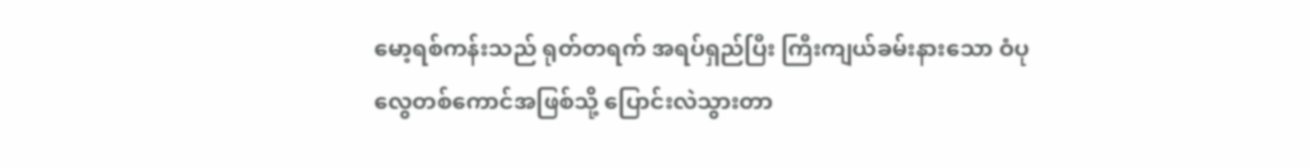မော့ရစ်ကန်းသည် ရုတ်တရက် အရပ်ရှည်ပြီး ကြီးကျယ်ခမ်းနားသော ဝံပုလွေတစ်ကောင်အဖြစ်သို့ ပြောင်းလဲသွားတာ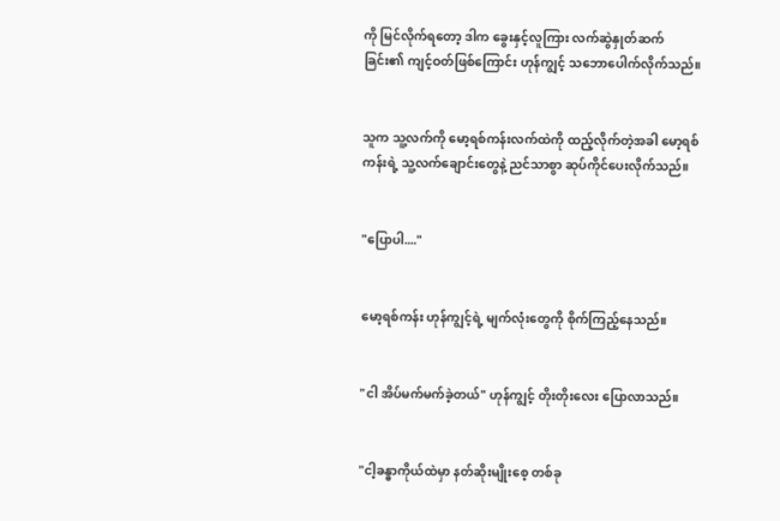ကို မြင်လိုက်ရတော့ ဒါက ခွေးနှင့်လူကြား လက်ဆွဲနှုတ်ဆက်ခြင်း၏ ကျင့်ဝတ်ဖြစ်ကြောင်း ဟုန်ကျွင့် သဘောပေါက်လိုက်သည်။


သူက သူ့လက်ကို မော့ရစ်ကန်းလက်ထဲကို ထည့်လိုက်တဲ့အခါ မော့ရစ်ကန်းရဲ့ သူ့လက်ချောင်းတွေနဲ့ ညင်သာစွာ ဆုပ်ကိုင်ပေးလိုက်သည်။


"ပြောပါ...."


မော့ရစ်ကန်း ဟုန်ကျွင့်ရဲ့ မျက်လုံးတွေကို စိုက်ကြည့်နေသည်။


"ငါ အိပ်မက်မက်ခဲ့တယ်" ဟုန်ကျွင့် တိုးတိုးလေး ပြောလာသည်။


"ငါ့ခန္ဓာကိုယ်ထဲမှာ နတ်ဆိုးမျိုးစေ့ တစ်ခု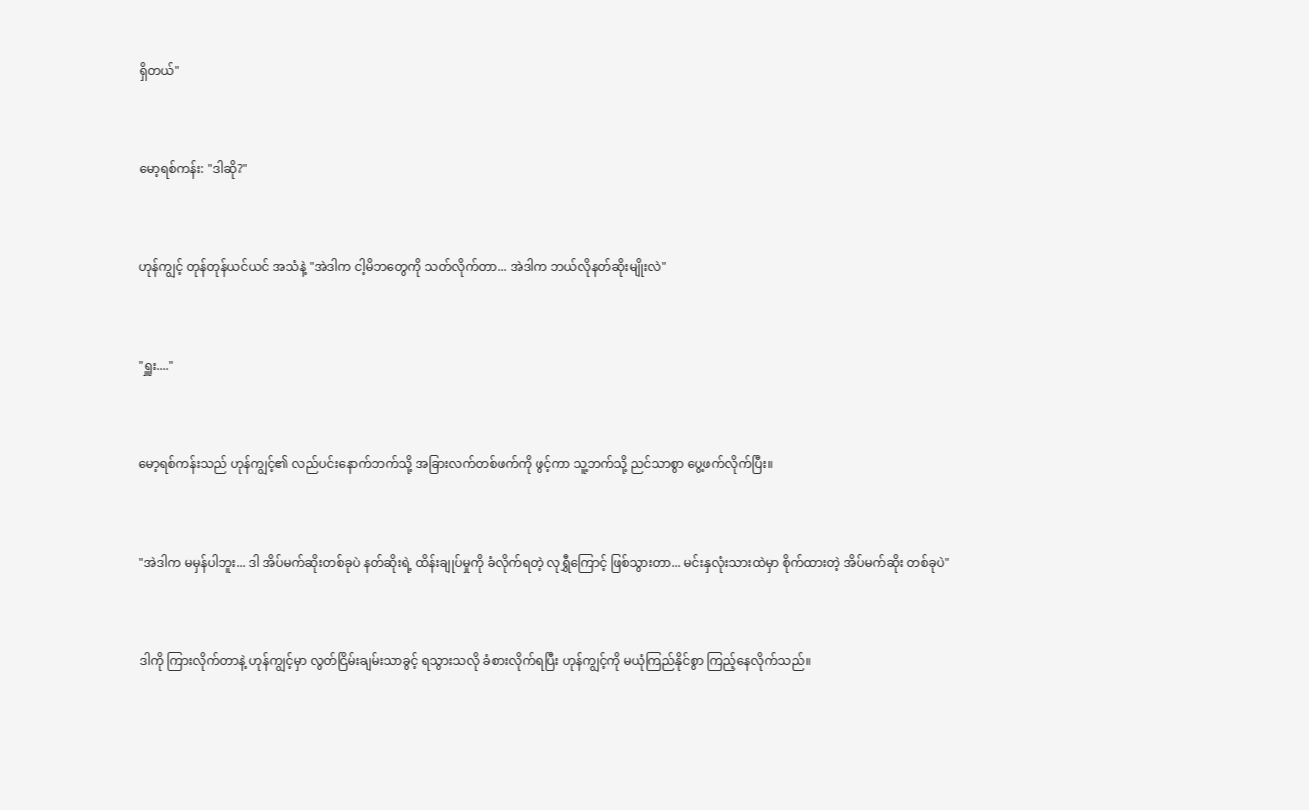ရှိတယ်"


မော့ရစ်ကန်း: "ဒါဆို?"


ဟုန်ကျွင့် တုန်တုန်ယင်ယင် အသံနဲ့ "အဲဒါက ငါ့မိဘတွေကို သတ်လိုက်တာ... အဲဒါက ဘယ်လိုနတ်ဆိုးမျိုးလဲ"


"ရှူး...."


မော့ရစ်ကန်းသည် ဟုန်ကျွင့်၏ လည်ပင်းနောက်ဘက်သို့ အခြားလက်တစ်ဖက်ကို ဖွင့်ကာ သူ့ဘက်သို့ ညင်သာစွာ ပွေ့ဖက်လိုက်ပြီး။


"အဲဒါက မမှန်ပါဘူး... ဒါ အိပ်မက်ဆိုးတစ်ခုပဲ နတ်ဆိုးရဲ့ ထိန်းချုပ်မှုကို ခံလိုက်ရတဲ့ လုရွှီကြောင့် ဖြစ်သွားတာ... မင်းနှလုံးသားထဲမှာ စိုက်ထားတဲ့ အိပ်မက်ဆိုး တစ်ခုပဲ"


ဒါကို ကြားလိုက်တာနဲ့ ဟုန်ကျွင့်မှာ လွတ်ငြိမ်းချမ်းသာခွင့် ရသွားသလို ခံစားလိုက်ရပြီး ဟုန်ကျွင့်ကို မယုံကြည်နိုင်စွာ ကြည့်နေလိုက်သည်။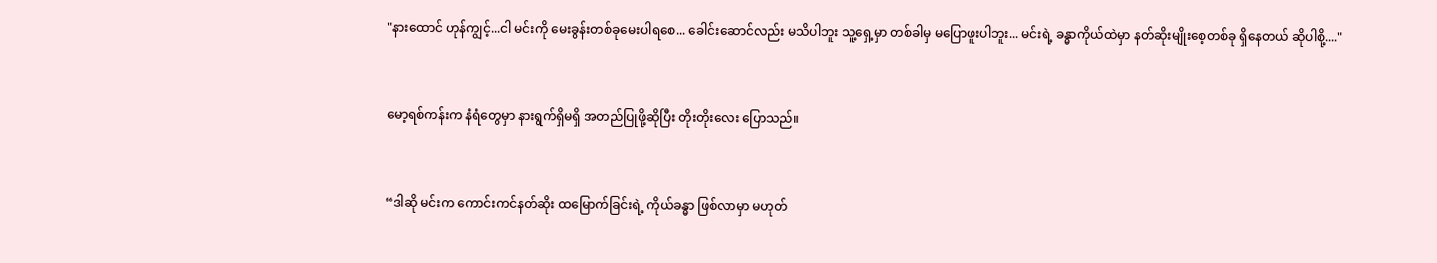"နားထောင် ဟုန်ကျွင့်...ငါ မင်းကို မေးခွန်းတစ်ခုမေးပါရစေ... ခေါင်းဆောင်လည်း မသိပါဘူး သူ့ရှေ့မှာ တစ်ခါမှ မပြောဖူးပါဘူး... မင်းရဲ့ ခန္ဓာကိုယ်ထဲမှာ နတ်ဆိုးမျိုးစေ့တစ်ခု ရှိနေတယ် ဆိုပါစို့...."


မော့ရစ်ကန်းက နံရံတွေမှာ နားရွက်ရှိမရှိ အတည်ပြုဖို့ဆိုပြီး တိုးတိုးလေး ပြောသည်။


“ဒါဆို မင်းက ကောင်းကင်နတ်ဆိုး ထမြောက်ခြင်းရဲ့ ကိုယ်ခန္ဓာ ဖြစ်လာမှာ မဟုတ်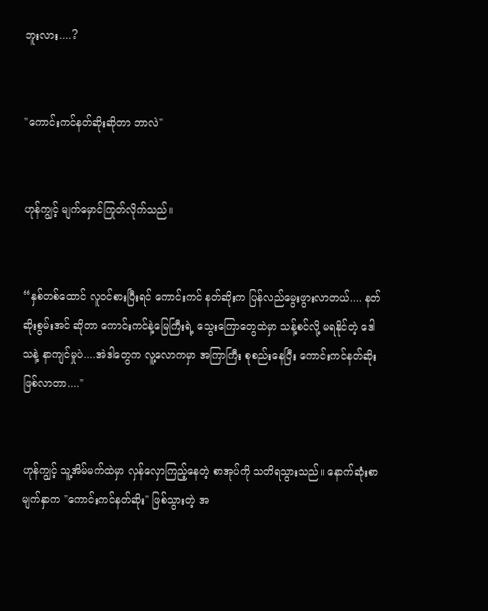ဘူးလား....?


"ကောင်းကင်နတ်ဆိုးဆိုတာ ဘာလဲ"


ဟုန်ကျွင့် မျက်မှောင်ကြုတ်လိုက်သည်။


“နှစ်တစ်ထောင် လူဝင်စားပြီးရင် ကောင်းကင် နတ်ဆိုးက ပြန်လည်မွေးဖွားလာတယ်.... နတ်ဆိုးစွမ်းအင် ဆိုတာ ကောင်းကင်နဲ့မြေကြီးရဲ့ သွေးကြောတွေထဲမှာ သန့်စင်လို့ မရနိုင်တဲ့ ဒေါသနဲ့ နာကျင်မှုပဲ....အဲဒါတွေက လူ့လောကမှာ အကြာကြီး စုစည်းနေပြီး ကောင်းကင်နတ်ဆိုး ဖြစ်လာတာ...."


ဟုန်ကျွင့် သူ့အိမ်မက်ထဲမှာ လှန်လှောကြည့်နေတဲ့ စာအုပ်ကို သတိရသွားသည်။ နောက်ဆုံးစာမျက်နှာက "ကောင်းကင်နတ်ဆိုး" ဖြစ်သွားတဲ့ အ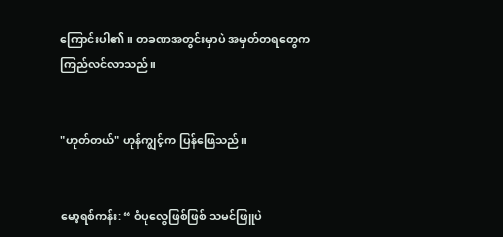ကြောင်းပါ၏။ တခဏအတွင်းမှာပဲ အမှတ်တရတွေက ကြည်လင်လာသည်။


"ဟုတ်တယ်" ဟုန်ကျွင့်က ပြန်ဖြေသည်။


မော့ရစ်ကန်း: “ ဝံပုလွေဖြစ်ဖြစ် သမင်ဖြူပဲ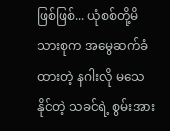ဖြစ်ဖြစ်... ယုံစစ်တို့မိသားစုက အမွေဆက်ခံထားတဲ့ နဂါးလို မသေနိုင်တဲ့ သခင်ရဲ့ စွမ်းအား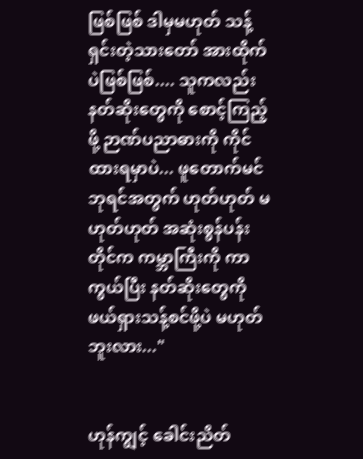ဖြစ်ဖြစ် ဒါမှမဟုတ် သန့်ရှင်းတဲ့သားတော် အားထိုက်ပဲဖြစ်ဖြစ်.... သူကလည်း နတ်ဆိုးတွေကို စောင့်ကြည့်ဖို့ ဉာဏ်ပညာဓားကို ကိုင်ထားရမှာပဲ... ဖူတောက်မင် ဘုရင်အတွက် ဟုတ်ဟုတ် မဟုတ်ဟုတ် အဆုံးစွန်ပန်းတိုင်က ကမ္ဘာကြီးကို ကာကွယ်ပြီး နတ်ဆိုးတွေကို ဖယ်ရှားသန့်စင်ဖို့ပဲ မဟုတ်ဘူးလား..."


ဟုန်ကျွင့် ခေါင်းညိတ်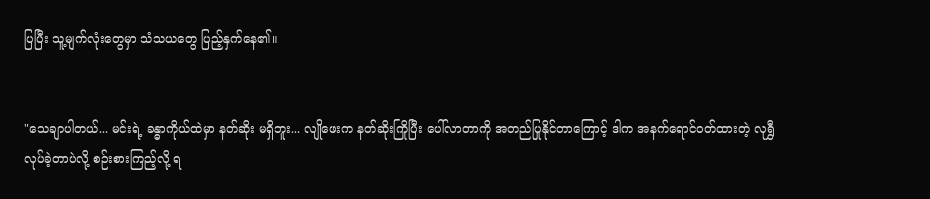ပြပြီး သူ့မျက်လုံးတွေမှာ သံသယတွေ ပြည့်နှက်နေ၏။


"သေချာပါတယ်... မင်းရဲ့ ခန္ဓာကိုယ်ထဲမှာ နတ်ဆိုး မရှိဘူး... လျိုဖေးက နတ်ဆိုးကြိုပြီး ပေါ်လာတာကို အတည်ပြုနိုင်တာကြောင့် ဒါက အနက်ရောင်ဝတ်ထားတဲ့ လုရွှီ လုပ်ခဲ့တာပဲလို့ စဉ်းစားကြည့်လို့ ရ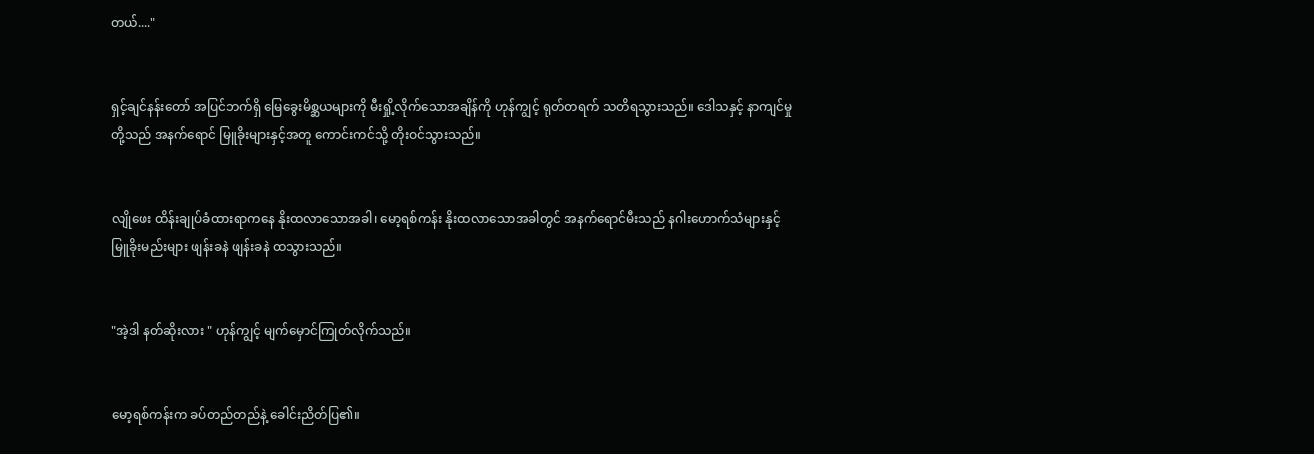တယ်...."


ရှင့်ချင်နန်းတော် အပြင်ဘက်ရှိ မြေခွေးမိစ္ဆယများကို မီးရှို့လိုက်သောအချိန်ကို ဟုန်ကျွင့် ရုတ်တရက် သတိရသွားသည်။ ဒေါသနှင့် နာကျင်မှုတို့သည် အနက်ရောင် မြူခိုးများနှင့်အတူ ကောင်းကင်သို့ တိုးဝင်သွားသည်။


လျိုဖေး ထိန်းချုပ်ခံထားရာကနေ နိုးထလာသောအခါ၊ မော့ရစ်ကန်း နိုးထလာသောအခါတွင် အနက်ရောင်မီးသည် နဂါးဟောက်သံများနှင့် မြူခိုးမည်းများ ဖျန်းခနဲ ဖျန်းခနဲ ထသွားသည်။


"အဲ့ဒါ နတ်ဆိုးလား " ဟုန်ကျွင့် မျက်မှောင်ကြုတ်လိုက်သည်။


မော့ရစ်ကန်းက ခပ်တည်တည်နဲ့ ခေါင်းညိတ်ပြ၏။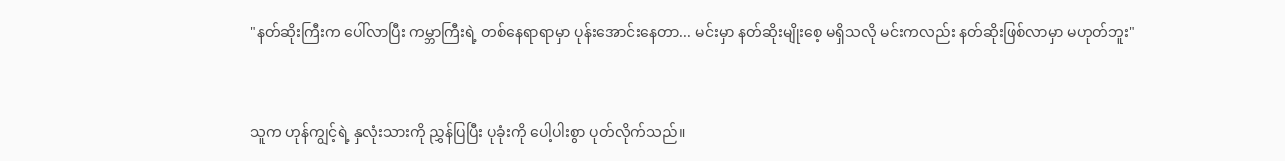"နတ်ဆိုးကြီးက ပေါ်လာပြီး ကမ္ဘာကြီးရဲ့ တစ်နေရာရာမှာ ပုန်းအောင်းနေတာ... မင်းမှာ နတ်ဆိုးမျိုးစေ့ မရှိသလို မင်းကလည်း နတ်ဆိုးဖြစ်လာမှာ မဟုတ်ဘူး"


သူက ဟုန်ကျွင့်ရဲ့ နှလုံးသားကို ညွှန်ပြပြီး ပုခုံးကို ပေါ့ပါးစွာ ပုတ်လိုက်သည်။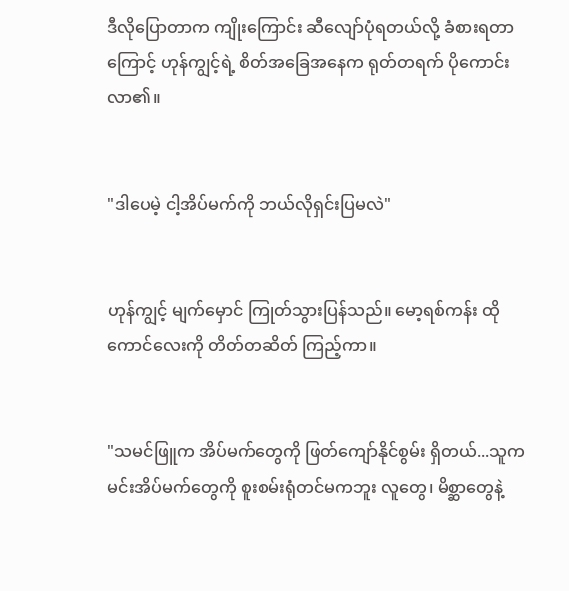ဒီလိုပြောတာက ကျိုးကြောင်း ဆီလျော်ပုံရတယ်လို့ ခံစားရတာကြောင့် ဟုန်ကျွင့်ရဲ့ စိတ်အခြေအနေက ရုတ်တရက် ပိုကောင်းလာ၏။


"ဒါပေမဲ့ ငါ့အိပ်မက်ကို ဘယ်လိုရှင်းပြမလဲ"


ဟုန်ကျွင့် မျက်မှောင် ကြုတ်သွားပြန်သည်။ မော့ရစ်ကန်း ထိုကောင်လေးကို တိတ်တဆိတ် ကြည့်ကာ။


"သမင်ဖြူက အိပ်မက်တွေကို ဖြတ်ကျော်နိုင်စွမ်း ရှိတယ်...သူက မင်းအိပ်မက်တွေကို စူးစမ်းရုံတင်မကဘူး လူတွေ၊ မိစ္ဆာတွေနဲ့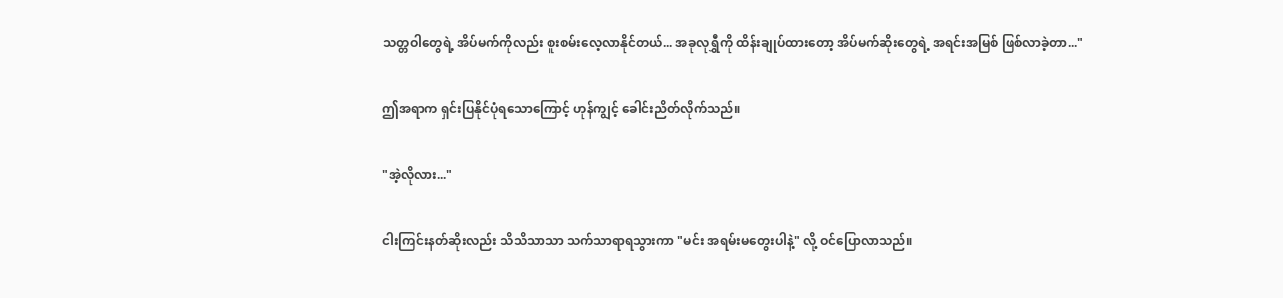သတ္တဝါတွေရဲ့ အိပ်မက်ကိုလည်း စူးစမ်းလေ့လာနိုင်တယ်... အခုလုရွှီကို ထိန်းချုပ်ထားတော့ အိပ်မက်ဆိုးတွေရဲ့ အရင်းအမြစ် ဖြစ်လာခဲ့တာ..."


ဤအရာက ရှင်းပြနိုင်ပုံရသောကြောင့် ဟုန်ကျွင့် ခေါင်းညိတ်လိုက်သည်။


"အဲ့လိုလား..."


ငါးကြင်းနတ်ဆိုးလည်း သိသိသာသာ သက်သာရာရသွားကာ "မင်း အရမ်းမတွေးပါနဲ့" လို့ ဝင်ပြောလာသည်။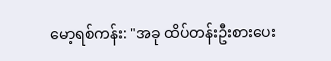မော့ရစ်ကန်း: "အခု ထိပ်တန်းဦးစားပေး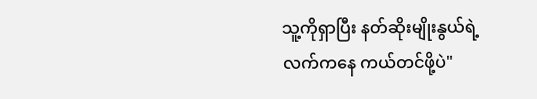သူ့ကိုရှာပြီး နတ်ဆိုးမျိုးနွယ်ရဲ့ လက်ကနေ ကယ်တင်ဖို့ပဲ"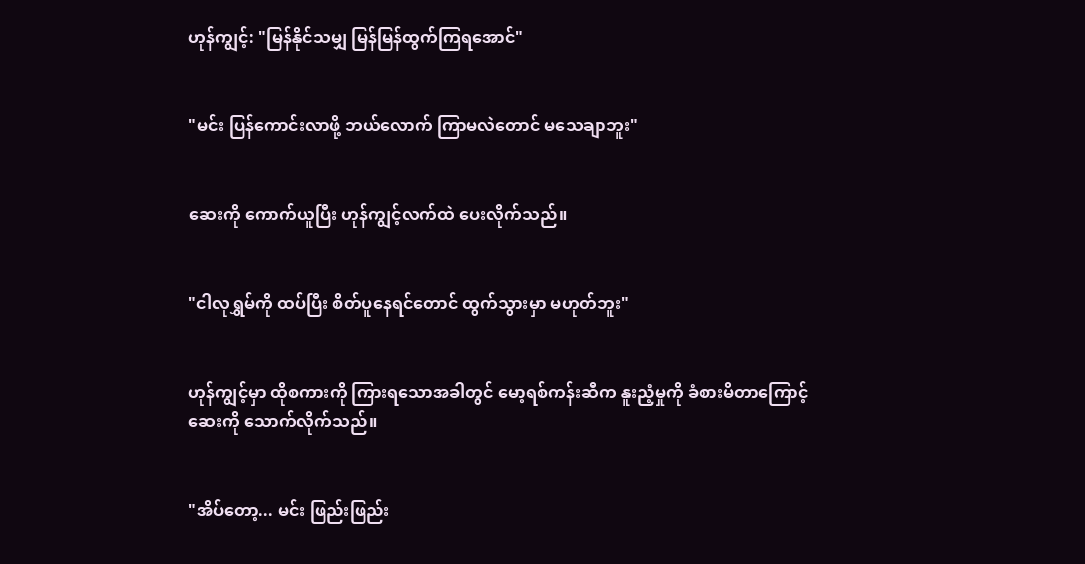ဟုန်ကျွင့်: "မြန်နိုင်သမျှ မြန်မြန်ထွက်ကြရအောင်"


"မင်း ပြန်ကောင်းလာဖို့ ဘယ်လောက် ကြာမလဲတောင် မသေချာဘူး"


ဆေးကို ကောက်ယူပြီး ဟုန်ကျွင့်လက်ထဲ ပေးလိုက်သည်။


"ငါလုရွှမ်ကို ထပ်ပြီး စိတ်ပူနေရင်တောင် ထွက်သွားမှာ မဟုတ်ဘူး"


ဟုန်ကျွင့်မှာ ထိုစကားကို ကြားရသောအခါတွင် မော့ရစ်ကန်းဆီက နူးညံ့မှုကို ခံစားမိတာကြောင့် ဆေးကို သောက်လိုက်သည်။


"အိပ်တော့... မင်း ဖြည်းဖြည်း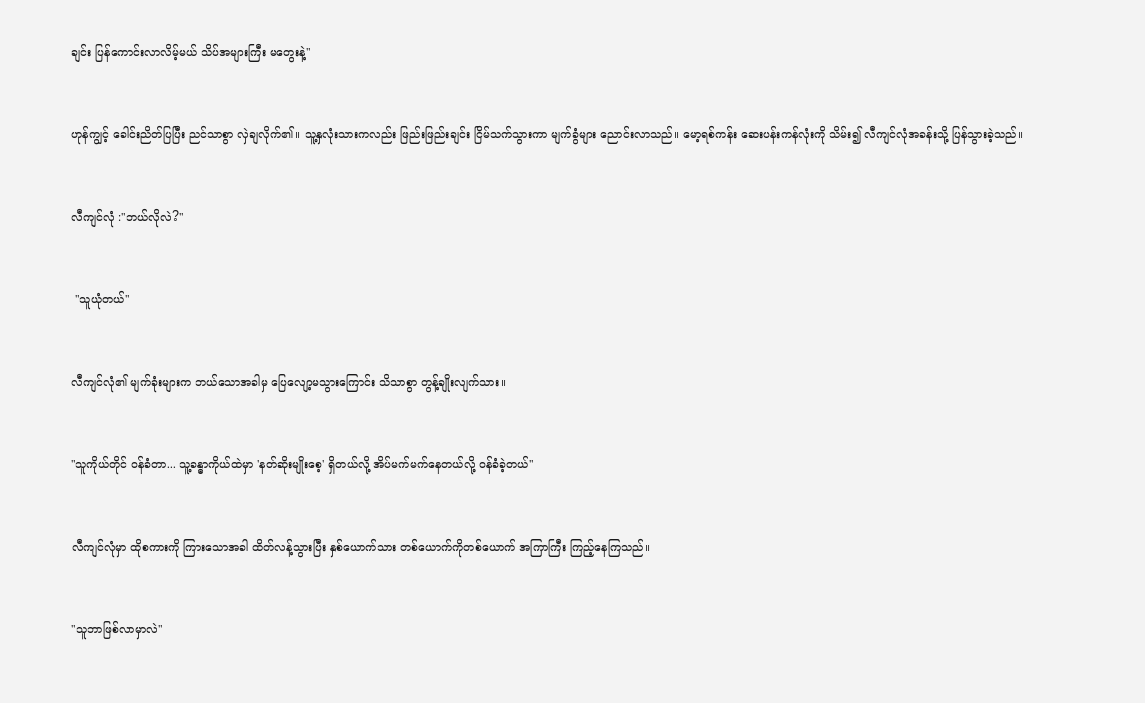ချင်း ပြန်ကောင်းလာလိမ့်မယ် သိပ်အများကြီး မတွေးနဲ့"


ဟုန်ကျွင့် ခေါင်းညိတ်ပြပြီး ညင်သာစွာ လှဲချလိုက်၏။ သူ့နှလုံးသားကလည်း ဖြည်းဖြည်းချင်း ငြိမ်သက်သွားကာ မျက်ခွံများ ညောင်းလာသည်။ မော့ရစ်ကန်း ဆေးပန်းကန်လုံးကို သိမ်း၍ လီကျင်လုံအခန်းသို့ ပြန်သွားခဲ့သည်။


လီကျင်လုံ :"ဘယ်လိုလဲ?"


 "သူယုံတယ်"


လီကျင်လုံ၏ မျက်ခုံးများက ဘယ်သောအခါမှ ပြေလျော့မသွားကြောင်း သိသာစွာ တွန့်ချိုးလျက်သား။


"သူကိုယ်တိုင် ဝန်ခံတာ... သူ့ခန္ဓာကိုယ်ထဲမှာ 'နတ်ဆိုးမျိုးစေ့' ရှိတယ်လို့ အိပ်မက်မက်နေတယ်လို့ ဝန်ခံခဲ့တယ်"


လီကျင်လုံမှာ ထိုစကားကို ကြားသောအခါ ထိတ်လန့်သွားပြီး နှစ်ယောက်သား တစ်ယောက်ကိုတစ်ယောက် အကြာကြီး ကြည့်နေကြသည်။


"သူဘာဖြစ်လာမှာလဲ"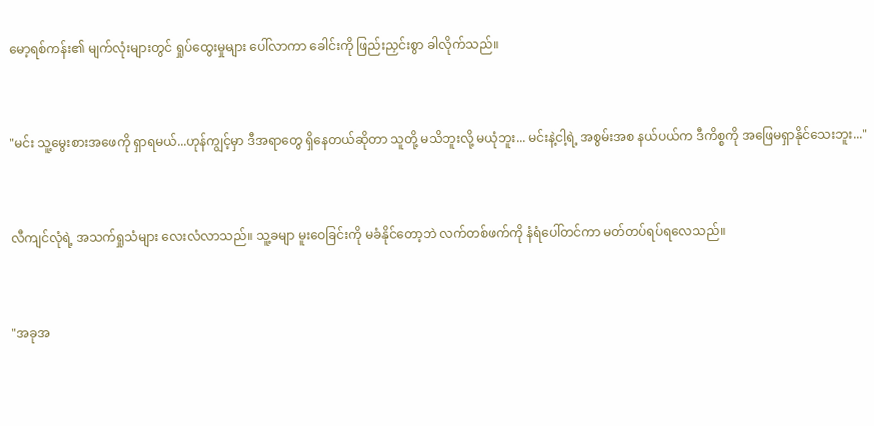မော့ရစ်ကန်း၏ မျက်လုံးများတွင် ရှုပ်ထွေးမှုများ ပေါ်လာကာ ခေါင်းကို ဖြည်းညှင်းစွာ ခါလိုက်သည်။


"မင်း သူ့မွေးစားအဖေကို ရှာရမယ်...ဟုန်ကျွင့်မှာ ဒီအရာတွေ ရှိနေတယ်ဆိုတာ သူတို့ မသိဘူးလို့ မယုံဘူး... မင်းနဲ့ငါ့ရဲ့ အစွမ်းအစ နယ်ပယ်က ဒီကိစ္စကို အဖြေမရှာနိုင်သေးဘူး..."


လီကျင်လုံရဲ့ အသက်ရှုသံများ လေးလံလာသည်။ သူ့ခမျာ မူးဝေခြင်းကို မခံနိုင်တော့ဘဲ လက်တစ်ဖက်ကို နံရံပေါ်တင်ကာ မတ်တပ်ရပ်ရလေသည်။


"အခုအ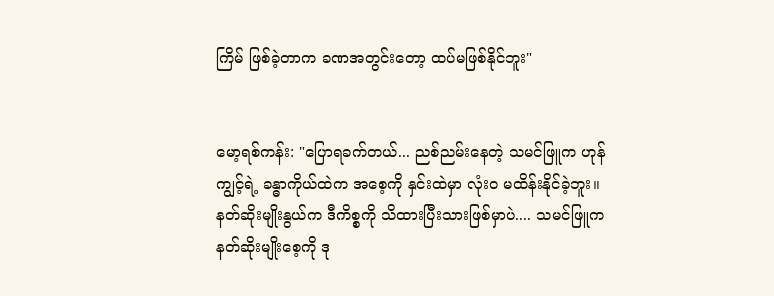ကြိမ် ဖြစ်ခဲ့တာက ခဏအတွင်းတော့ ထပ်မဖြစ်နိုင်ဘူး"


မော့ရစ်ကန်း: "ပြောရခက်တယ်... ညစ်ညမ်းနေတဲ့ သမင်ဖြူက ဟုန်ကျွင့်ရဲ့ ခန္ဓာကိုယ်ထဲက အစေ့ကို နှင်းထဲမှာ လုံးဝ မထိန်းနိုင်ခဲ့ဘူး။ နတ်ဆိုးမျိုးနွယ်က ဒီကိစ္စကို သိထားပြီးသားဖြစ်မှာပဲ.... သမင်ဖြူက နတ်ဆိုးမျိုးစေ့ကို ဒု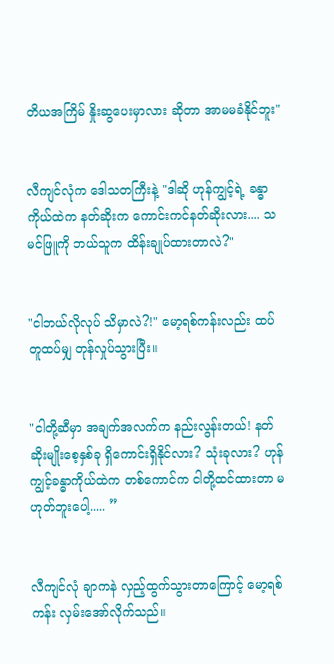တိယအကြိမ် နှိုးဆွပေးမှာလား ဆိုတာ အာမမခံနိုင်ဘူး"


လီကျင်လုံက ဒေါသတကြီးနဲ့ "ဒါဆို ဟုန်ကျွင့်ရဲ့ ခန္ဓာကိုယ်ထဲက နတ်ဆိုးက ကောင်းကင်နတ်ဆိုးလား.... သမင်ဖြူကို ဘယ်သူက ထိန်းချုပ်ထားတာလဲ?"


"ငါဘယ်လိုလုပ် သိမှာလဲ?!" မော့ရစ်ကန်းလည်း ထပ်တူထပ်မျှ တုန်လှုပ်သွားပြီး။


"ငါတို့ဆီမှာ အချက်အလက်က နည်းလွန်းတယ်! နတ်ဆိုးမျိုးစေ့နှစ်ခု ရှိကောင်းရှိနိုင်လား? သုံးခုလား? ဟုန်ကျွင့်ခန္ဓာကိုယ်ထဲက တစ်ကောင်က ငါတို့ထင်ထားတာ မဟုတ်ဘူးပေါ့..... ”


လီကျင်လုံ ချာကနဲ လှည့်ထွက်သွားတာကြောင့် မော့ရစ်ကန်း လှမ်းအော်လိုက်သည်။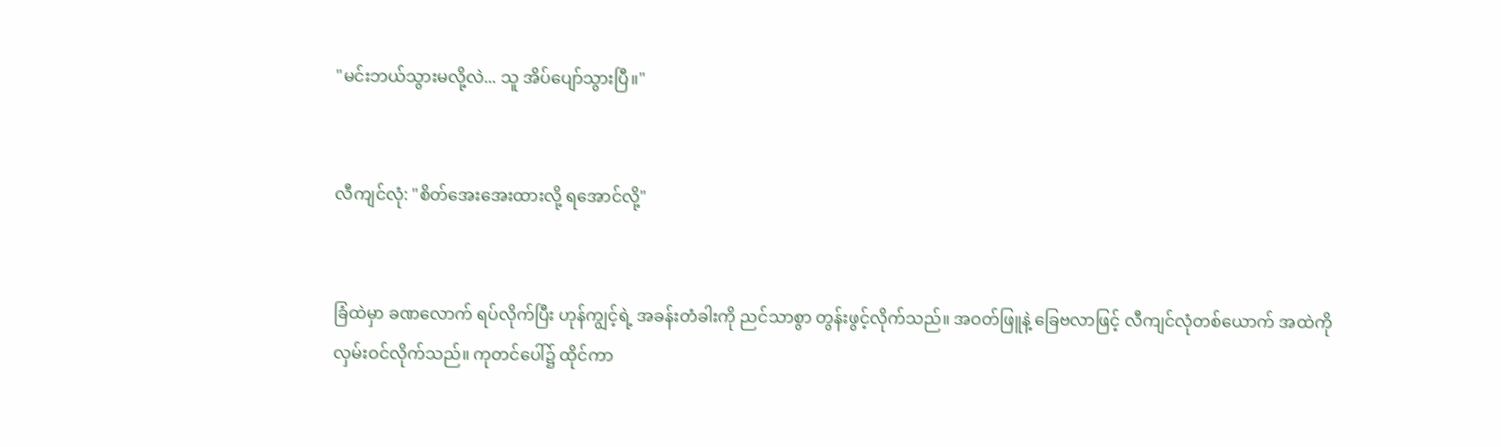"မင်းဘယ်သွားမလို့လဲ... သူ အိပ်ပျော်သွားပြီ။"


လီကျင်လုံ: "စိတ်အေးအေးထားလို့ ရအောင်လို့"


ခြံထဲမှာ ခဏလောက် ရပ်လိုက်ပြီး ဟုန်ကျွင့်ရဲ့ အခန်းတံခါးကို ညင်သာစွာ တွန်းဖွင့်လိုက်သည်။ အဝတ်ဖြူနဲ့ ခြေဗလာဖြင့် လီကျင်လုံတစ်ယောက် အထဲကို လှမ်းဝင်လိုက်သည်။ ကုတင်ပေါ်၌ ထိုင်ကာ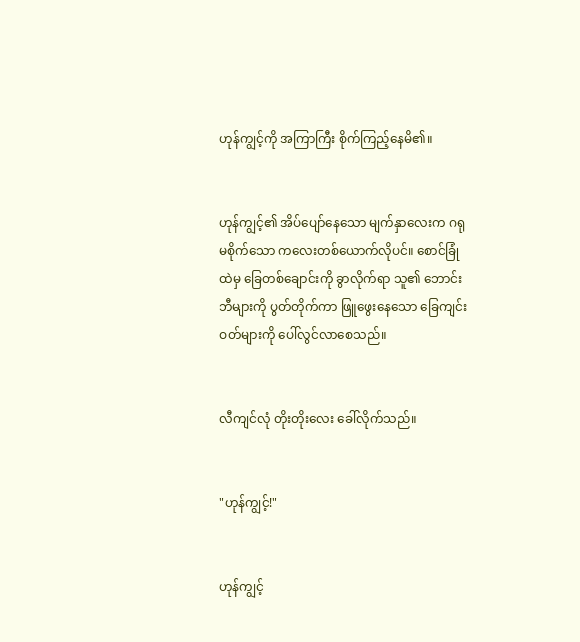ဟုန်ကျွင့်ကို အကြာကြီး စိုက်ကြည့်နေမိ၏။


ဟုန်ကျွင့်၏ အိပ်ပျော်နေသော မျက်နှာလေးက ဂရုမစိုက်သော ကလေးတစ်ယောက်လိုပင်။ စောင်ခြုံထဲမှ ခြေတစ်ချောင်းကို ခွာလိုက်ရာ သူ၏ ဘောင်းဘီများကို ပွတ်တိုက်ကာ ဖြူဖွေးနေသော ခြေကျင်းဝတ်များကို ပေါ်လွင်လာစေသည်။


လီကျင်လုံ တိုးတိုးလေး ခေါ်လိုက်သည်။


"ဟုန်ကျွင့်!"


ဟုန်ကျွင့်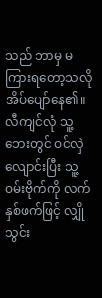သည် ဘာမှ မကြားရတော့သလို အိပ်ပျော်နေ၏။ လီကျင်လုံ သူ့ဘေးတွင် ဝင်လှဲလျောင်းပြီး သူ့ဝမ်းဗိုက်ကို လက်နှစ်ဖက်ဖြင့် လျှိုသွင်း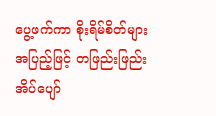ပွေ့ဖက်ကာ စိုးရိမ်စိတ်များ အပြည့်ဖြင့် တဖြည်းဖြည်း အိပ်ပျော်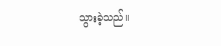သွားခဲ့သည်။